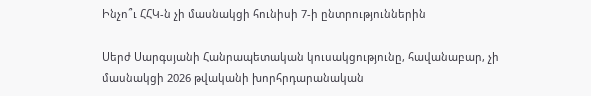Ինչո՞ւ ՀՀԿ-ն չի մասնակցի հունիսի 7-ի ընտրություններին

Սերժ Սարգսյանի Հանրապետական կուսակցությունը, հավանաբար, չի մասնակցի 2026 թվականի խորհրդարանական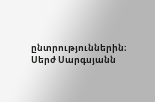ընտրություններին։ Սերժ Սարգսյանն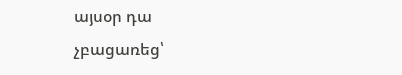այսօր դա չբացառեց՝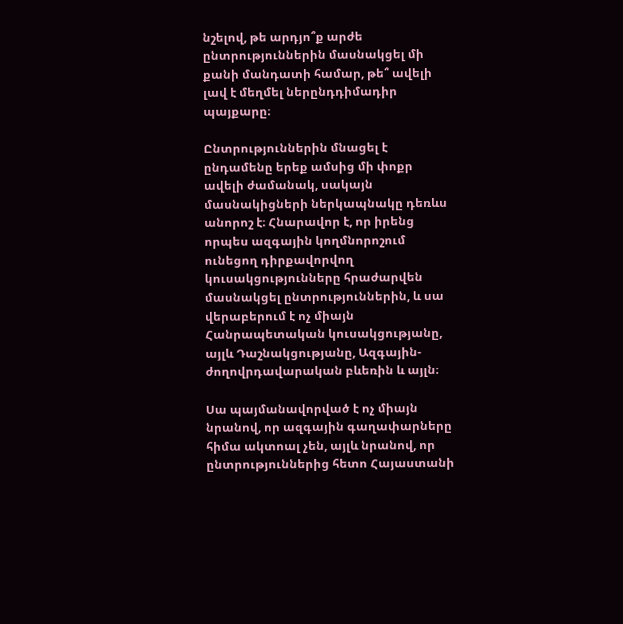նշելով, թե արդյո՞ք արժե ընտրություններին մասնակցել մի քանի մանդատի համար, թե՞ ավելի լավ է մեղմել ներընդդիմադիր պայքարը։

Ընտրություններին մնացել է ընդամենը երեք ամսից մի փոքր ավելի ժամանակ, սակայն մասնակիցների ներկապնակը դեռևս անորոշ է։ Հնարավոր է, որ իրենց որպես ազգային կողմնորոշում ունեցող դիրքավորվող  կուսակցությունները հրաժարվեն մասնակցել ընտրություններին, և սա վերաբերում է ոչ միայն Հանրապետական կուսակցությանը, այլև Դաշնակցությանը, Ազգային-ժողովրդավարական բևեռին և այլն։

Սա պայմանավորված է ոչ միայն նրանով, որ ազգային գաղափարները հիմա ակտոալ չեն, այլև նրանով, որ ընտրություններից հետո Հայաստանի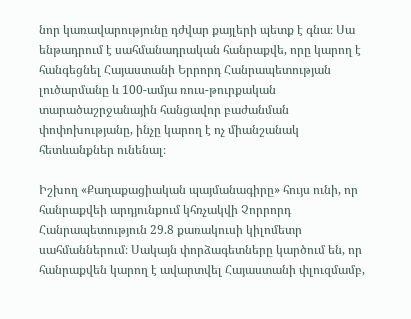նոր կառավարությունը դժվար քայլերի պետք է գնա։ Սա ենթադրում է սահմանադրական հանրաքվե, որը կարող է հանգեցնել Հայաստանի Երրորդ Հանրապետության լուծարմանը և 100-ամյա ռուս-թուրքական տարածաշրջանային հանցավոր բաժանման փոփոխությանը, ինչը կարող է ոչ միանշանակ հետևանքներ ունենալ։

Իշխող «Քաղաքացիական պայմանագիրը» հույս ունի, որ հանրաքվեի արդյունքում կհռչակվի Չորրորդ Հանրապետություն 29.8 քառակուսի կիլոմետր սահմաններում։ Սակայն փորձագետները կարծում են, որ հանրաքվեն կարող է ավարտվել Հայաստանի փլուզմամբ,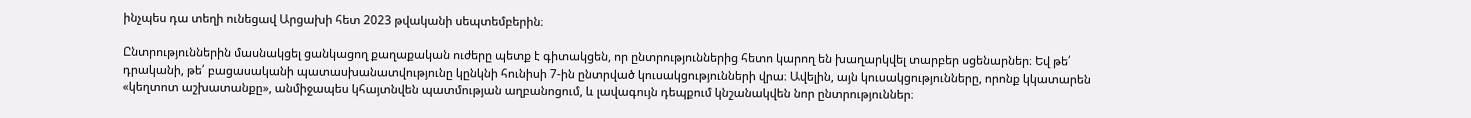ինչպես դա տեղի ունեցավ Արցախի հետ 2023 թվականի սեպտեմբերին։

Ընտրություններին մասնակցել ցանկացող քաղաքական ուժերը պետք է գիտակցեն, որ ընտրություններից հետո կարող են խաղարկվել տարբեր սցենարներ։ Եվ թե՛ դրականի, թե՛ բացասականի պատասխանատվությունը կընկնի հունիսի 7-ին ընտրված կուսակցությունների վրա։ Ավելին, այն կուսակցությունները, որոնք կկատարեն «կեղտոտ աշխատանքը», անմիջապես կհայտնվեն պատմության աղբանոցում, և լավագույն դեպքում կնշանակվեն նոր ընտրություններ։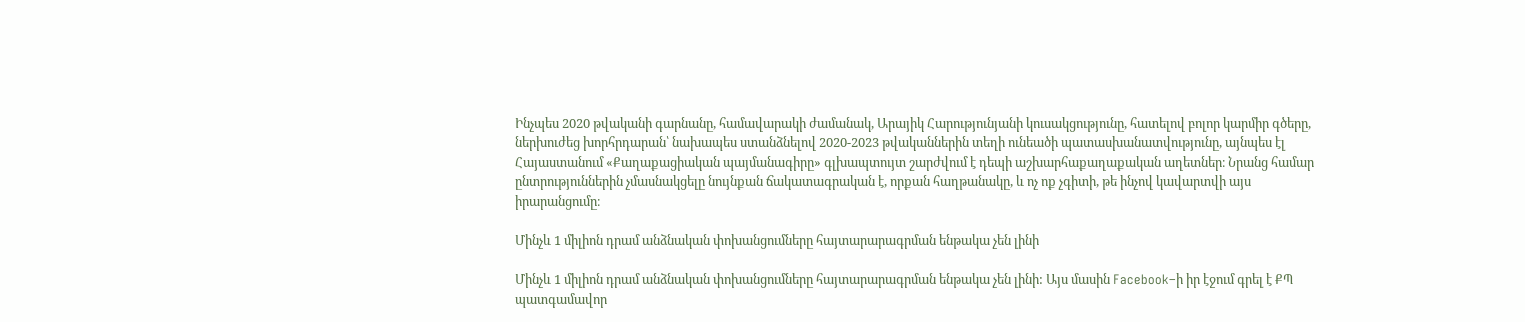Ինչպես 2020 թվականի գարնանը, համավարակի ժամանակ, Արայիկ Հարությունյանի կուսակցությունը, հատելով բոլոր կարմիր գծերը, ներխուժեց խորհրդարան՝ նախապես ստանձնելով 2020-2023 թվականներին տեղի ունեածի պատասխանատվությունը, այնպես էլ Հայաստանում «Քաղաքացիական պայմանագիրը» գլխապտույտ շարժվում է դեպի աշխարհաքաղաքական աղետներ։ Նրանց համար ընտրություններին չմասնակցելը նույնքան ճակատագրական է, որքան հաղթանակը, և ոչ ոք չգիտի, թե ինչով կավարտվի այս իրարանցումը։

Մինչև 1 միլիոն դրամ անձնական փոխանցումները հայտարարագրման ենթակա չեն լինի

Մինչև 1 միլիոն դրամ անձնական փոխանցումները հայտարարագրման ենթակա չեն լինի: Այս մասին Facebook–ի իր էջում գրել է ՔՊ պատգամավոր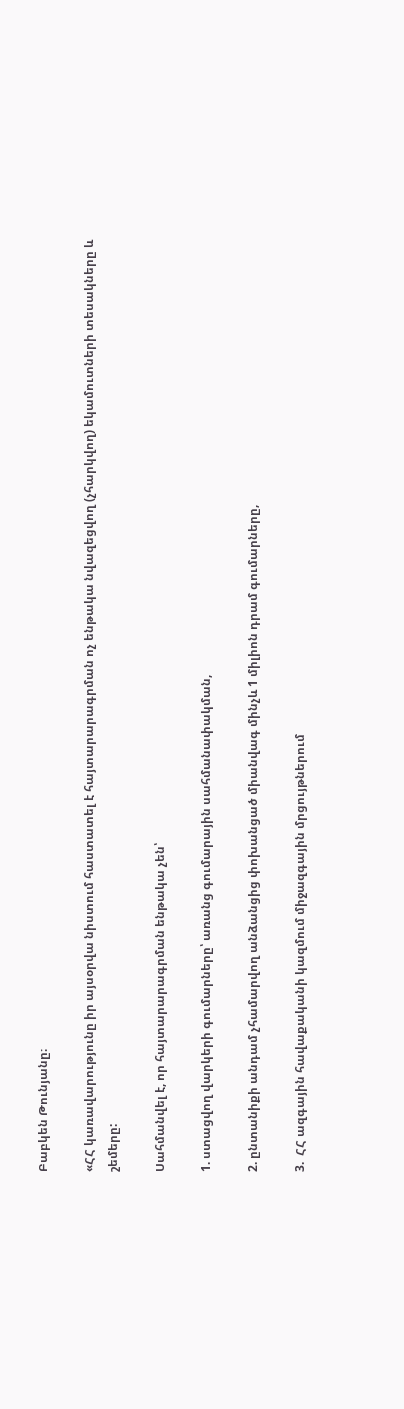Բաբկեն Թունյանը։

«ՀՀ կառավարությունը իր այսօրվա նիստում հաստատել է հայտարարագրման ոչ ենթակա նվազեցվող (չհարկվող) եկամուտների տեսակները և շեմերը:

Սահմանվել է, որ հայտարարագրման ենթակա չեն՝

1. ստացվող վարկերի գումարները՝ առանց գումարային սահմանափակման,

2. ընտանիքի անդամ չհամարվող անձանցից փոխանցած միանվագ մինչև 1 միլիոն դրամ գումարները,

3.  ՀՀ ազգային հավաքականի կազմում միջազգային մրցույթներում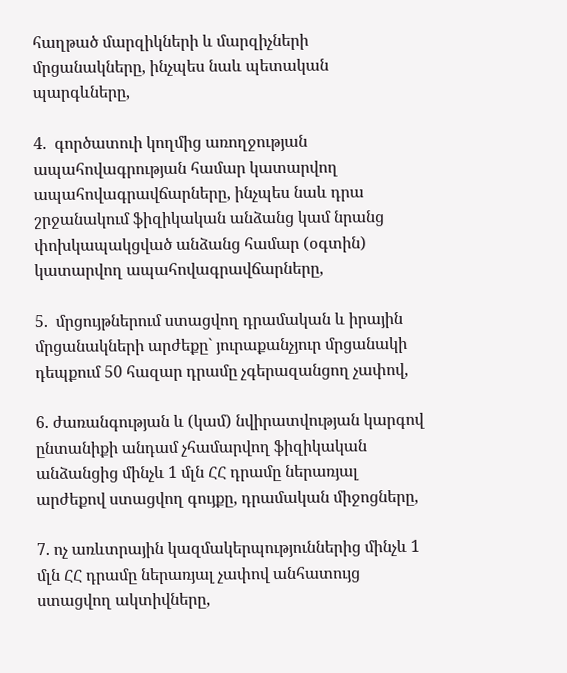հաղթած մարզիկների և մարզիչների մրցանակները, ինչպես նաև պետական պարգևները,

4.  գործատուի կողմից առողջության ապահովագրության համար կատարվող ապահովագրավճարները, ինչպես նաև դրա շրջանակում ֆիզիկական անձանց կամ նրանց փոխկապակցված անձանց համար (օգտին) կատարվող ապահովագրավճարները,

5.  մրցույթներում ստացվող դրամական և իրային մրցանակների արժեքը` յուրաքանչյուր մրցանակի դեպքում 50 հազար դրամը չգերազանցող չափով,

6. ժառանգության և (կամ) նվիրատվության կարգով ընտանիքի անդամ չհամարվող ֆիզիկական անձանցից մինչև 1 մլն ՀՀ դրամը ներառյալ արժեքով ստացվող գույքը, դրամական միջոցները,

7. ոչ առևտրային կազմակերպություններից մինչև 1 մլն ՀՀ դրամը ներառյալ չափով անհատույց ստացվող ակտիվները,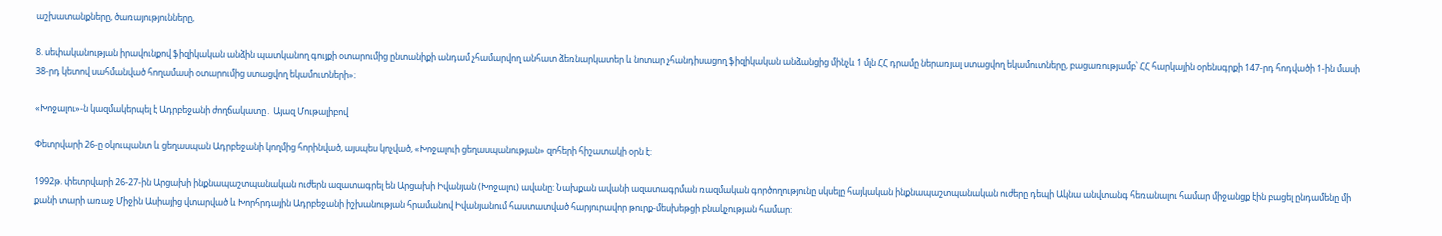աշխատանքները, ծառայությունները,

8. սեփականության իրավունքով ֆիզիկական անձին պատկանող գույքի օտարումից ընտանիքի անդամ չհամարվող անհատ ձեռնարկատեր և նոտար չհանդիսացող ֆիզիկական անձանցից մինչև 1 մլն ՀՀ դրամը ներառյալ ստացվող եկամուտները, բացառությամբ՝ ՀՀ հարկային օրենսգրքի 147-րդ հոդվածի 1-ին մասի 38-րդ կետով սահմանված հողամասի օտարումից ստացվող եկամուտների»։

«Խոջալու»-ն կազմակերպել է Ադրբեջանի ժողճակատը․ Այազ Մութալիբով

Փետրվարի 26-ը օկուպանտ և ցեղասպան Ադրբեջանի կողմից հորինված, այսպես կոչված, «Խոջալուի ցեղասպանության» զոհերի հիշատակի օրն է:

1992թ. փետրվարի 26-27-ին Արցախի ինքնապաշտպանական ուժերն ազատագրել են Արցախի Իվանյան (Խոջալու) ավանը: Նախքան ավանի ազատագրման ռազմական գործողությունը սկսելը հայկական ինքնապաշտպանական ուժերը դեպի Ակնա անվտանգ հեռանալու համար միջանցք էին բացել ընդամենը մի քանի տարի առաջ Միջին Ասիայից վտարված և Խորհրդային Ադրբեջանի իշխանության հրամանով Իվանյանում հաստատված հարյուրավոր թուրք-մեսխեթցի բնակչության համար: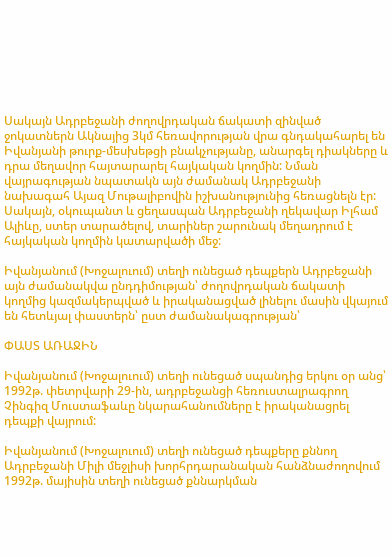Սակայն Ադրբեջանի ժողովրդական ճակատի զինված ջոկատներն Ակնայից 3կմ հեռավորության վրա գնդակահարել են Իվանյանի թուրք-մեսխեթցի բնակչությանը, անարգել դիակները և դրա մեղավոր հայտարարել հայկական կողմին: Նման վայրագության նպատակն այն ժամանակ Ադրբեջանի նախագահ Այազ Մութալիբովին իշխանությունից հեռացնելն էր: Սակայն, օկուպանտ և ցեղասպան Ադրբեջանի ղեկավար Իլհամ Ալիևը, ստեր տարածելով, տարիներ շարունակ մեղադրում է հայկական կողմին կատարվածի մեջ:

Իվանյանում (Խոջալուում) տեղի ունեցած դեպքերն Ադրբեջանի այն ժամանակվա ընդդիմության՝ ժողովրդական ճակատի կողմից կազմակերպված և իրականացված լինելու մասին վկայում են հետևյալ փաստերն՝ ըստ ժամանակագրության՝

ՓԱՍՏ ԱՌԱՋԻՆ

Իվանյանում (Խոջալուում) տեղի ունեցած սպանդից երկու օր անց՝ 1992թ. փետրվարի 29-ին, ադրբեջանցի հեռուստալրագրող Չինգիզ Մուստաֆաևը նկարահանումները է իրականացրել դեպքի վայրում:

Իվանյանում (Խոջալուում) տեղի ունեցած դեպքերը քննող Ադրբեջանի Միլի մեջլիսի խորհրդարանական հանձնաժողովում 1992թ. մայիսին տեղի ունեցած քննարկման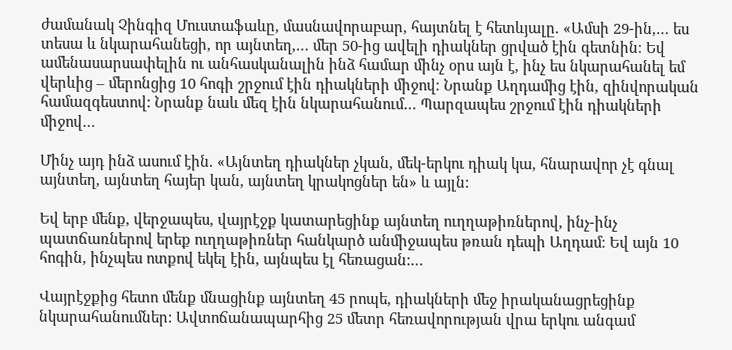ժամանակ Չինգիզ Մուստաֆաևը, մասնավորաբար, հայտնել է հետևյալը. «Ամսի 29-ին,… ես տեսա և նկարահանեցի, որ այնտեղ,… մեր 50-ից ավելի դիակներ ցրված էին գետնին։ Եվ ամենասարսափելին ու անհասկանալին ինձ համար մինչ օրս այն է, ինչ ես նկարահանել եմ վերևից – մերոնցից 10 հոգի շրջում էին դիակների միջով։ Նրանք Աղդամից էին, զինվորական համազգեստով: Նրանք նաև մեզ էին նկարահանում… Պարզապես շրջում էին դիակների միջով…

Մինչ այդ ինձ ասում էին. «Այնտեղ դիակներ չկան, մեկ-երկու դիակ կա, հնարավոր չէ գնալ այնտեղ, այնտեղ հայեր կան, այնտեղ կրակոցներ են» և այլն:

Եվ երբ մենք, վերջապես, վայրէջք կատարեցինք այնտեղ ուղղաթիռներով, ինչ-ինչ պատճառներով երեք ուղղաթիռներ հանկարծ անմիջապես թռան դեպի Աղդամ։ Եվ այն 10 հոգին, ինչպես ոտքով եկել էին, այնպես էլ հեռացան:…

Վայրէջքից հետո մենք մնացինք այնտեղ 45 րոպե, դիակների մեջ իրականացրեցինք նկարահանումներ: Ավտոճանապարհից 25 մետր հեռավորության վրա երկու անգամ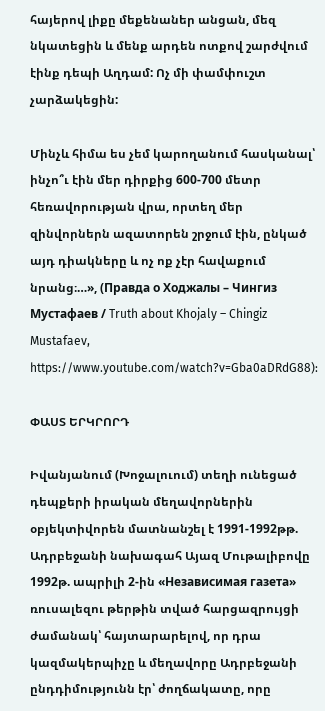հայերով լիքը մեքենաներ անցան, մեզ նկատեցին և մենք արդեն ոտքով շարժվում էինք դեպի Աղդամ: Ոչ մի փամփուշտ չարձակեցին:

Մինչև հիմա ես չեմ կարողանում հասկանալ՝ ինչո՞ւ էին մեր դիրքից 600-700 մետր հեռավորության վրա, որտեղ մեր զինվորներն ազատորեն շրջում էին, ընկած այդ դիակները և ոչ ոք չէր հավաքում նրանց։…», (Правда о Ходжалы – Чингиз Мустафаев / Truth about Khojaly – Chingiz Mustafaev, https://www.youtube.com/watch?v=Gba0aDRdG88):

ՓԱՍՏ ԵՐԿՐՈՐԴ

Իվանյանում (Խոջալուում) տեղի ունեցած դեպքերի իրական մեղավորներին օբյեկտիվորեն մատնանշել է 1991-1992թթ. Ադրբեջանի նախագահ Այազ Մութալիբովը 1992թ. ապրիլի 2-ին «Независимая газета» ռուսալեզու թերթին տված հարցազրույցի ժամանակ՝ հայտարարելով, որ դրա կազմակերպիչը և մեղավորը Ադրբեջանի ընդդիմությունն էր՝ ժողճակատը, որը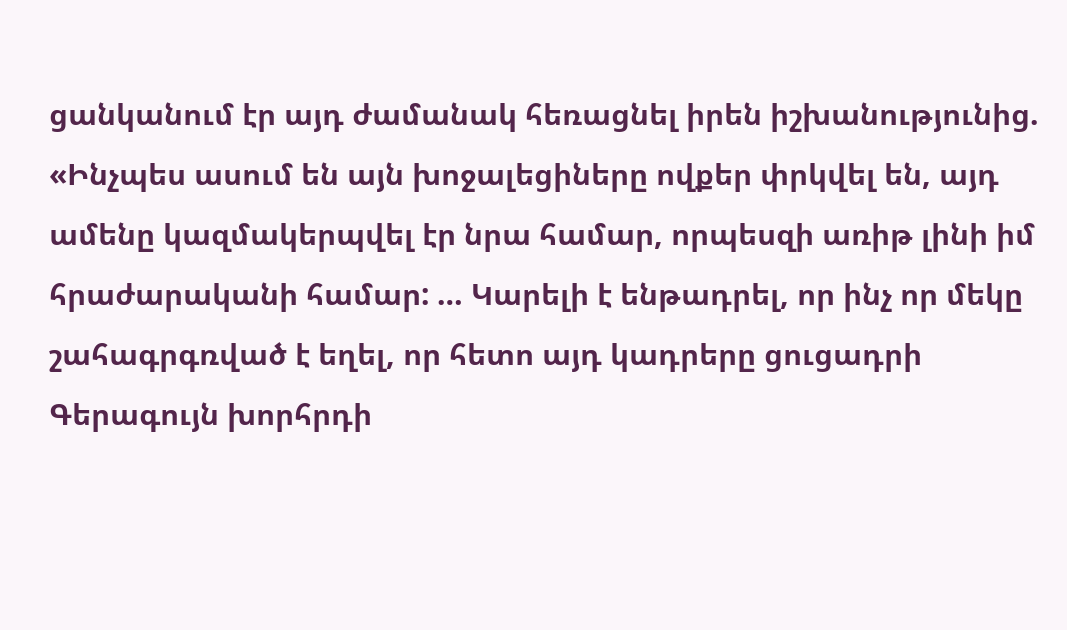ցանկանում էր այդ ժամանակ հեռացնել իրեն իշխանությունից. «Ինչպես ասում են այն խոջալեցիները ովքեր փրկվել են, այդ ամենը կազմակերպվել էր նրա համար, որպեսզի առիթ լինի իմ հրաժարականի համար: … Կարելի է ենթադրել, որ ինչ որ մեկը շահագրգռված է եղել, որ հետո այդ կադրերը ցուցադրի Գերագույն խորհրդի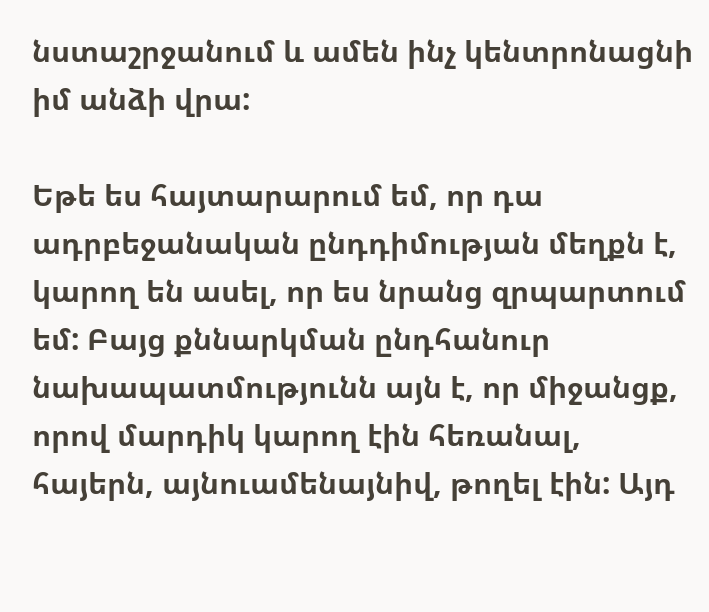նստաշրջանում և ամեն ինչ կենտրոնացնի իմ անձի վրա:

Եթե ես հայտարարում եմ, որ դա ադրբեջանական ընդդիմության մեղքն է, կարող են ասել, որ ես նրանց զրպարտում եմ: Բայց քննարկման ընդհանուր նախապատմությունն այն է, որ միջանցք, որով մարդիկ կարող էին հեռանալ, հայերն, այնուամենայնիվ, թողել էին: Այդ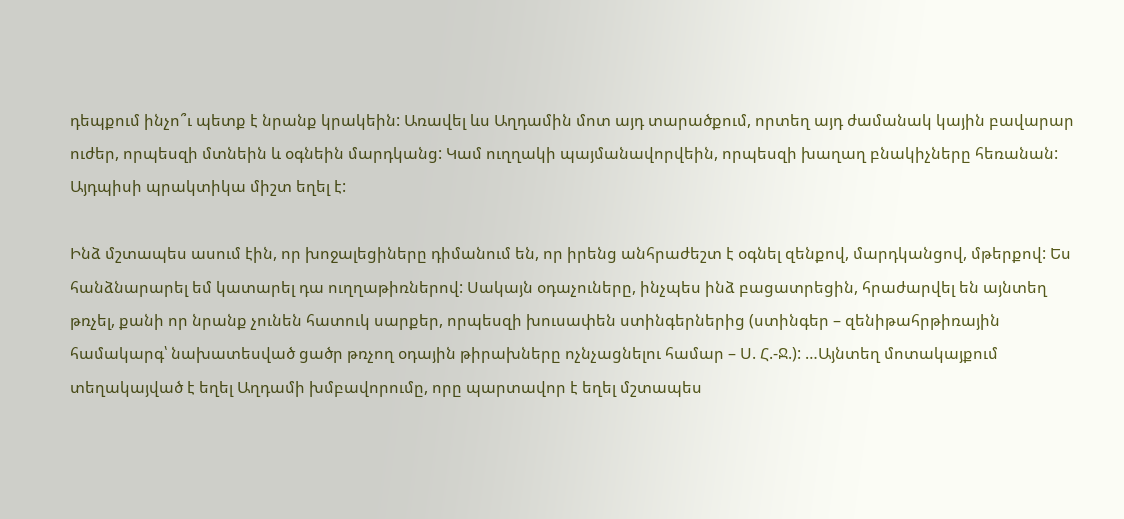դեպքում ինչո՞ւ պետք է նրանք կրակեին: Առավել ևս Աղդամին մոտ այդ տարածքում, որտեղ այդ ժամանակ կային բավարար ուժեր, որպեսզի մտնեին և օգնեին մարդկանց: Կամ ուղղակի պայմանավորվեին, որպեսզի խաղաղ բնակիչները հեռանան: Այդպիսի պրակտիկա միշտ եղել է:

Ինձ մշտապես ասում էին, որ խոջալեցիները դիմանում են, որ իրենց անհրաժեշտ է օգնել զենքով, մարդկանցով, մթերքով: Ես հանձնարարել եմ կատարել դա ուղղաթիռներով: Սակայն օդաչուները, ինչպես ինձ բացատրեցին, հրաժարվել են այնտեղ թռչել, քանի որ նրանք չունեն հատուկ սարքեր, որպեսզի խուսափեն ստինգերներից (ստինգեր – զենիթահրթիռային համակարգ՝ նախատեսված ցածր թռչող օդային թիրախները ոչնչացնելու համար – Ս. Հ.-Ջ.): …Այնտեղ մոտակայքում տեղակայված է եղել Աղդամի խմբավորումը, որը պարտավոր է եղել մշտապես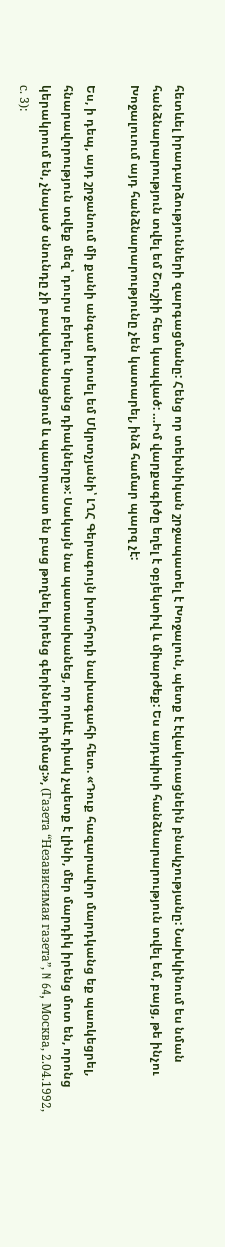հետևել իրադարձությունների զարգացմանը: Հենց որ տեխնիկան շրջապատել է Խոջալուն, պետք է էվակուացնեին բնակչությանը: Նախկինում ես նման հանձնարարություն տվել եմ Շուշիի հետ կապված: …Իմ վարքագիծը եղել է օբյեկտիվ և միարժեք: Ես այդպիսի հանձնարարություն տվել եմ, բայց, թե ինչու Խոջալուում այդ հանձնարարությունը չեն կատարել, ինձ համար պարզ չէ:

Ես, ի դեպ, այդ շրջանում մի քանի անգամ խոսել եմ Մկրտչյանի՝ ԼՂՀ Գերագույն խորհրդի նախագահի հետ. «Դուք հազարավոր մարդկանց եք պառկեցրել, հնարավորություն տվեք մեզ՝ դուրս բերելու նրանց դիակները»: Սակայն նա պատասխանեց, որ որևէ դիակ չպետք է լինի, մեր մարդիկ իրենց մոտ են, որոնց կերակրում են, չնայած սնունդը չի բավականացնում և պատրաստ են բաց թողնել իրենց գերիների դիմաց:», (Газета “Независимая газета”, N 64, Москва, 2.04.1992, с. 3):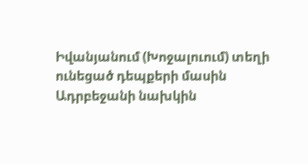Իվանյանում (Խոջալուում) տեղի ունեցած դեպքերի մասին Ադրբեջանի նախկին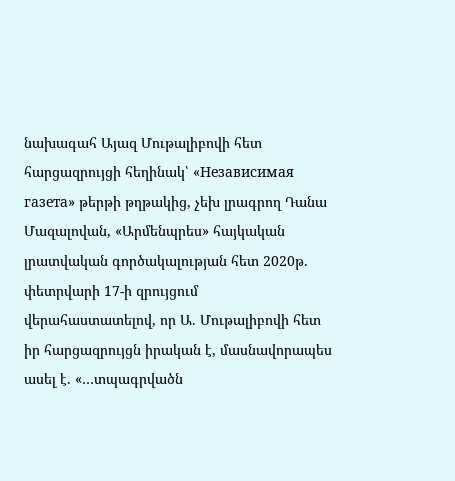նախագահ Այազ Մութալիբովի հետ հարցազրույցի հեղինակ՝ «Независимая газета» թերթի թղթակից, չեխ լրագրող Դանա Մազալովան, «Արմենպրես» հայկական լրատվական գործակալության հետ 2020թ. փետրվարի 17-ի զրույցում վերահաստատելով, որ Ա. Մութալիբովի հետ իր հարցազրույցն իրական է, մասնավորապես ասել է. «…տպագրվածն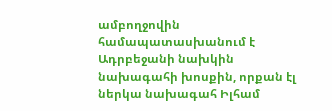ամբողջովին համապատասխանում է Ադրբեջանի նախկին նախագահի խոսքին, որքան էլ ներկա նախագահ Իլհամ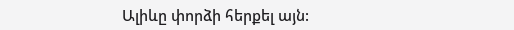Ալիևը փորձի հերքել այն: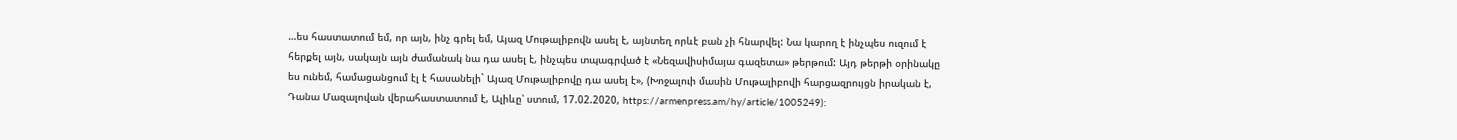…ես հաստատում եմ, որ այն, ինչ գրել եմ, Այազ Մութալիբովն ասել է, այնտեղ որևէ բան չի հնարվել: Նա կարող է ինչպես ուզում է հերքել այն, սակայն այն ժամանակ նա դա ասել է, ինչպես տպագրված է «Նեզավիսիմայա գազետա» թերթում: Այդ թերթի օրինակը ես ունեմ, համացանցում էլ է հասանելի` Այազ Մութալիբովը դա ասել է», (Խոջալուի մասին Մութալիբովի հարցազրույցն իրական է, Դանա Մազալովան վերահաստատում է, Ալիևը՝ ստում, 17.02.2020, https://armenpress.am/hy/article/1005249):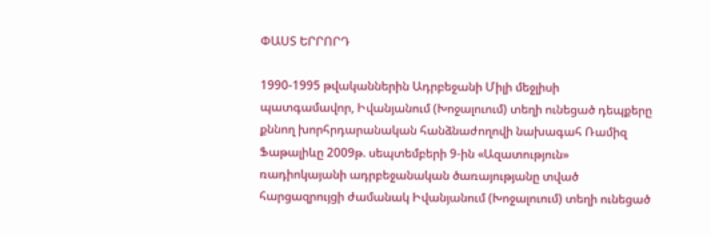ՓԱՍՏ ԵՐՐՈՐԴ

1990-1995 թվականներին Ադրբեջանի Միլի մեջլիսի պատգամավոր, Իվանյանում (Խոջալուում) տեղի ունեցած դեպքերը քննող խորհրդարանական հանձնաժողովի նախագահ Ռամիզ Ֆաթալիևը 2009թ. սեպտեմբերի 9-ին «Ազատություն» ռադիոկայանի ադրբեջանական ծառայությանը տված հարցազրույցի ժամանակ Իվանյանում (Խոջալուում) տեղի ունեցած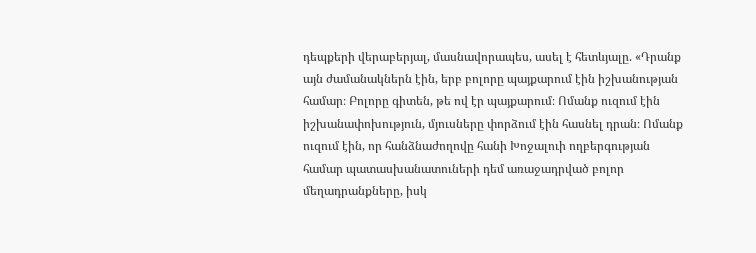դեպքերի վերաբերյալ, մասնավորապես, ասել է հետևյալը. «Դրանք այն ժամանակներն էին, երբ բոլորը պայքարում էին իշխանության համար։ Բոլորը գիտեն, թե ով էր պայքարում։ Ոմանք ուզում էին իշխանափոխություն, մյուսները փորձում էին հասնել դրան։ Ոմանք ուզում էին, որ հանձնաժողովը հանի Խոջալուի ողբերգության համար պատասխանատուների դեմ առաջադրված բոլոր մեղադրանքները, իսկ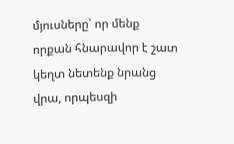մյուսները՝ որ մենք որքան հնարավոր է շատ կեղտ նետենք նրանց վրա, որպեսզի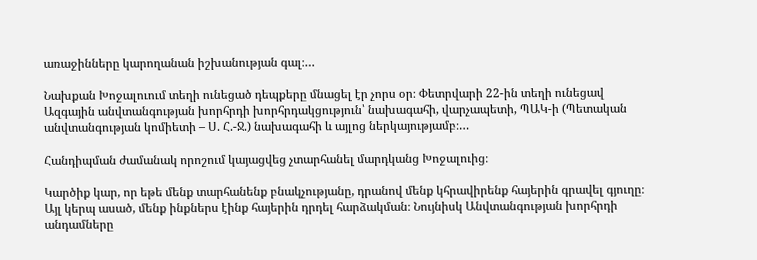առաջինները կարողանան իշխանության գալ։…

Նախքան Խոջալուում տեղի ունեցած դեպքերը մնացել էր չորս օր։ Փետրվարի 22-ին տեղի ունեցավ Ազգային անվտանգության խորհրդի խորհրդակցություն՝ նախագահի, վարչապետի, ՊԱԿ-ի (Պետական անվտանգության կոմիետի – Ս. Հ.-Ջ.) նախագահի և այլոց ներկայությամբ։…

Հանդիպման ժամանակ որոշում կայացվեց չտարհանել մարդկանց Խոջալուից։

Կարծիք կար, որ եթե մենք տարհանենք բնակչությանը, դրանով մենք կհրավիրենք հայերին գրավել գյուղը։ Այլ կերպ ասած, մենք ինքներս էինք հայերին դրդել հարձակման։ Նույնիսկ Անվտանգության խորհրդի անդամները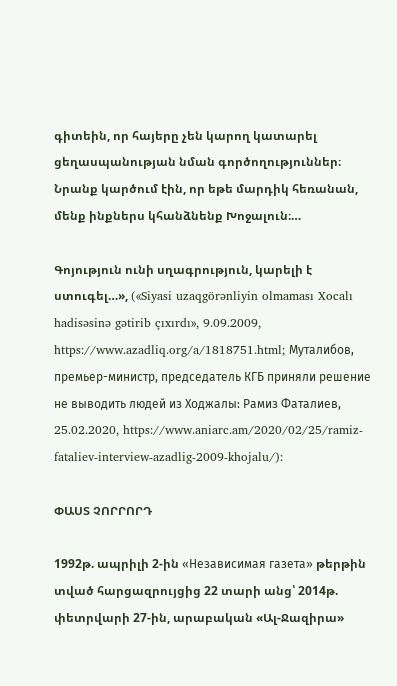գիտեին, որ հայերը չեն կարող կատարել ցեղասպանության նման գործողություններ։ Նրանք կարծում էին, որ եթե մարդիկ հեռանան, մենք ինքներս կհանձնենք Խոջալուն։…

Գոյություն ունի սղագրություն, կարելի է ստուգել…», («Siyasi uzaqgörənliyin olmaması Xocalı hadisəsinə gətirib çıxırdı», 9.09.2009, https://www.azadliq.org/a/1818751.html; Муталибов, премьер-министр, председатель КГБ приняли решение не выводить людей из Ходжалы: Рамиз Фаталиев, 25.02.2020, https://www.aniarc.am/2020/02/25/ramiz-fataliev-interview-azadlig-2009-khojalu/):

ՓԱՍՏ ՉՈՐՐՈՐԴ

1992թ. ապրիլի 2-ին «Независимая газета» թերթին տված հարցազրույցից 22 տարի անց՝ 2014թ. փետրվարի 27-ին, արաբական «Ալ-Ջազիրա»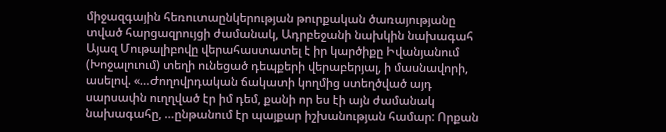միջազգային հեռուտաընկերության թուրքական ծառայությանը տված հարցազրույցի ժամանակ, Ադրբեջանի նախկին նախագահ Այազ Մութալիբովը վերահաստատել է իր կարծիքը Իվանյանում (Խոջալուում) տեղի ունեցած դեպքերի վերաբերյալ, ի մասնավորի, ասելով. «…Ժողովրդական ճակատի կողմից ստեղծված այդ սարսափն ուղղված էր իմ դեմ, քանի որ ես էի այն ժամանակ նախագահը, …ընթանում էր պայքար իշխանության համար: Որքան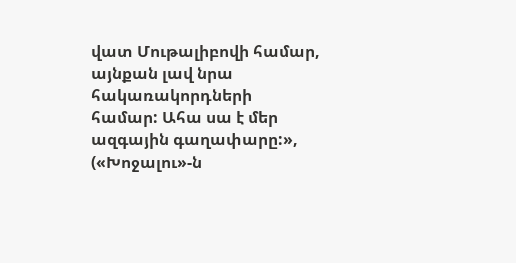վատ Մութալիբովի համար, այնքան լավ նրա հակառակորդների համար: Ահա սա է մեր ազգային գաղափարը:», («Խոջալու»-ն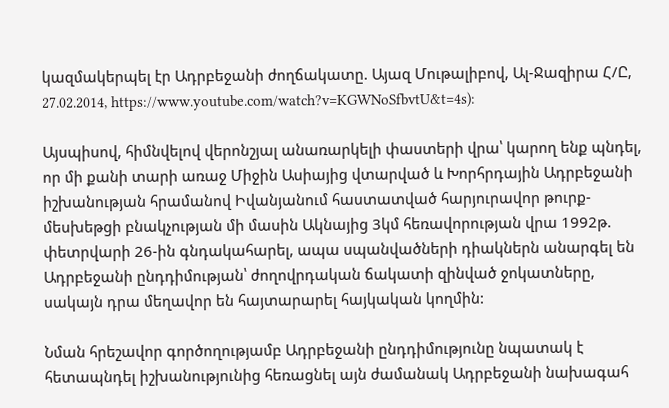կազմակերպել էր Ադրբեջանի ժողճակատը. Այազ Մութալիբով, Ալ-Ջազիրա Հ/Ը, 27.02.2014, https://www.youtube.com/watch?v=KGWNoSfbvtU&t=4s):

Այսպիսով, հիմնվելով վերոնշյալ անառարկելի փաստերի վրա՝ կարող ենք պնդել, որ մի քանի տարի առաջ Միջին Ասիայից վտարված և Խորհրդային Ադրբեջանի իշխանության հրամանով Իվանյանում հաստատված հարյուրավոր թուրք-մեսխեթցի բնակչության մի մասին Ակնայից 3կմ հեռավորության վրա 1992թ. փետրվարի 26-ին գնդակահարել, ապա սպանվածների դիակներն անարգել են Ադրբեջանի ընդդիմության՝ ժողովրդական ճակատի զինված ջոկատները, սակայն դրա մեղավոր են հայտարարել հայկական կողմին:

Նման հրեշավոր գործողությամբ Ադրբեջանի ընդդիմությունը նպատակ է հետապնդել իշխանությունից հեռացնել այն ժամանակ Ադրբեջանի նախագահ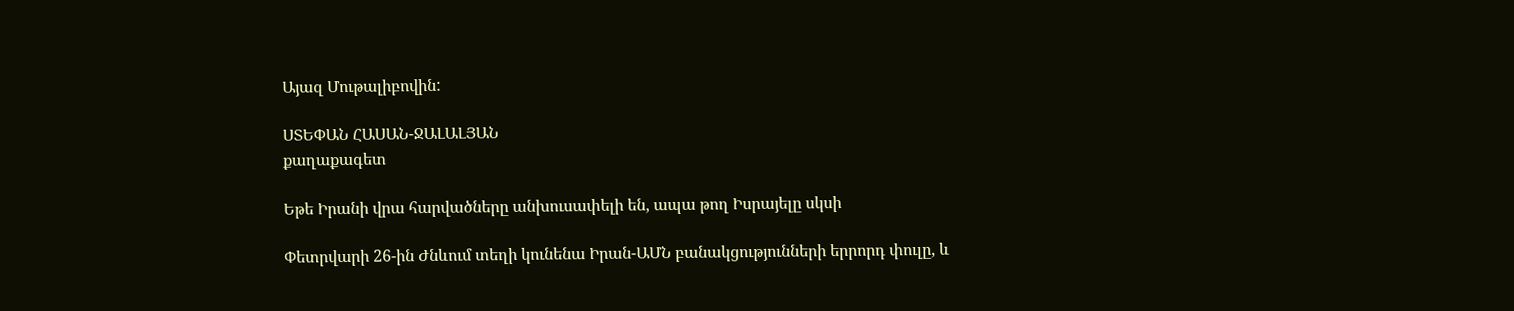Այազ Մութալիբովին:

ՍՏԵՓԱՆ ՀԱՍԱՆ-ՋԱԼԱԼՅԱՆ
քաղաքագետ

Եթե Իրանի վրա հարվածները անխուսափելի են, ապա թող Իսրայելը սկսի

Փետրվարի 26-ին Ժնևում տեղի կունենա Իրան-ԱՄՆ բանակցությունների երրորդ փուլը, և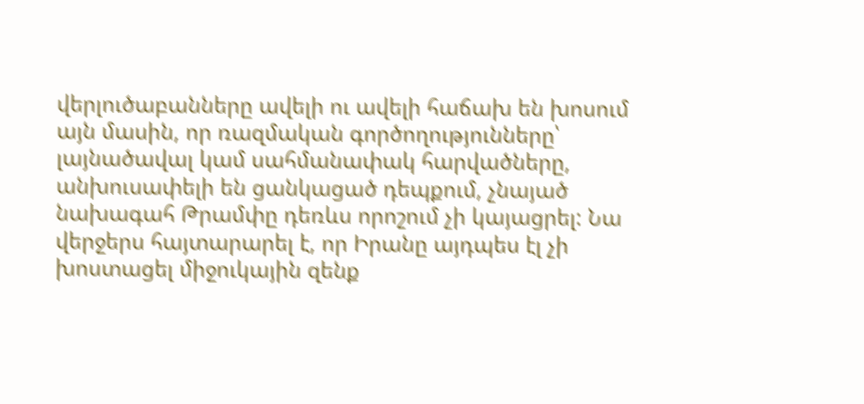վերլուծաբանները ավելի ու ավելի հաճախ են խոսում այն մասին, որ ռազմական գործողությունները՝ լայնածավալ կամ սահմանափակ հարվածները, անխուսափելի են ցանկացած դեպքում, չնայած նախագահ Թրամփը դեռևս որոշում չի կայացրել: Նա վերջերս հայտարարել է, որ Իրանը այդպես էլ չի խոստացել միջուկային զենք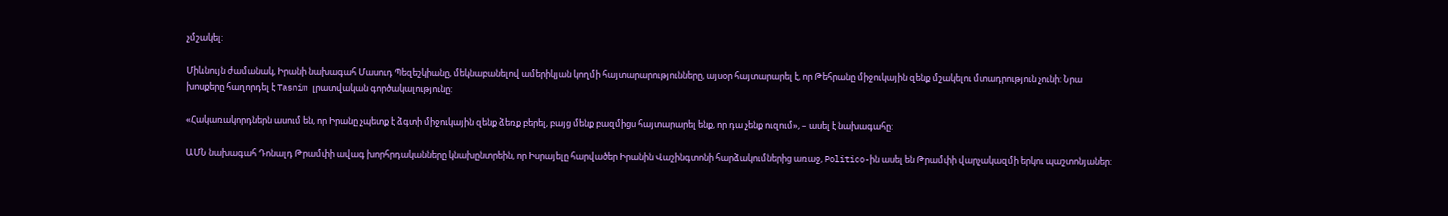չմշակել:

Միևնույն ժամանակ, Իրանի նախագահ Մասուդ Պեզեշկիանը, մեկնաբանելով ամերիկյան կողմի հայտարարությունները, այսօր հայտարարել է, որ Թեհրանը միջուկային զենք մշակելու մտադրություն չունի: Նրա խոսքերը հաղորդել է Tasnim լրատվական գործակալությունը:

«Հակառակորդներն ասում են, որ Իրանը չպետք է ձգտի միջուկային զենք ձեռք բերել, բայց մենք բազմիցս հայտարարել ենք, որ դա չենք ուզում», – ասել է նախագահը:

ԱՄՆ նախագահ Դոնալդ Թրամփի ավագ խորհրդականները կնախընտրեին, որ Իսրայելը հարվածեր Իրանին Վաշինգտոնի հարձակումներից առաջ, Politico-ին ասել են Թրամփի վարչակազմի երկու պաշտոնյաներ: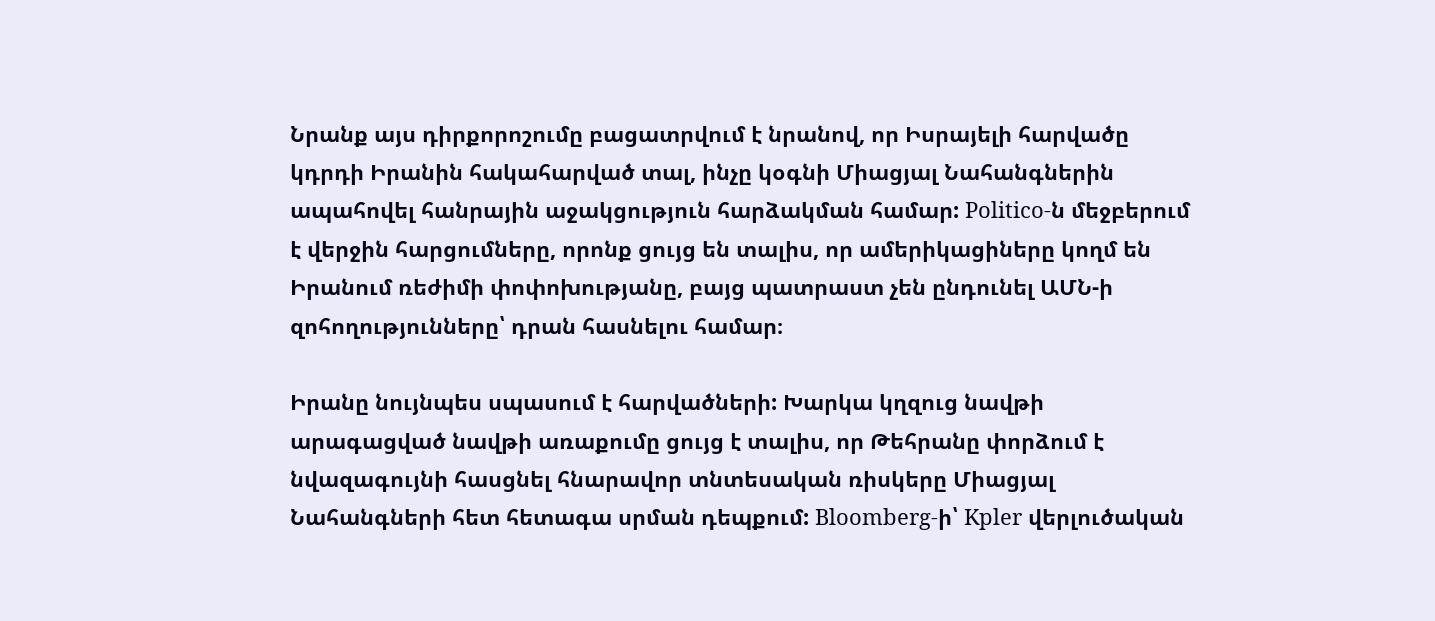Նրանք այս դիրքորոշումը բացատրվում է նրանով, որ Իսրայելի հարվածը կդրդի Իրանին հակահարված տալ, ինչը կօգնի Միացյալ Նահանգներին ապահովել հանրային աջակցություն հարձակման համար: Politico-ն մեջբերում է վերջին հարցումները, որոնք ցույց են տալիս, որ ամերիկացիները կողմ են Իրանում ռեժիմի փոփոխությանը, բայց պատրաստ չեն ընդունել ԱՄՆ-ի զոհողությունները՝ դրան հասնելու համար։

Իրանը նույնպես սպասում է հարվածների: Խարկա կղզուց նավթի արագացված նավթի առաքումը ցույց է տալիս, որ Թեհրանը փորձում է նվազագույնի հասցնել հնարավոր տնտեսական ռիսկերը Միացյալ Նահանգների հետ հետագա սրման դեպքում: Bloomberg-ի՝ Kpler վերլուծական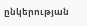ընկերության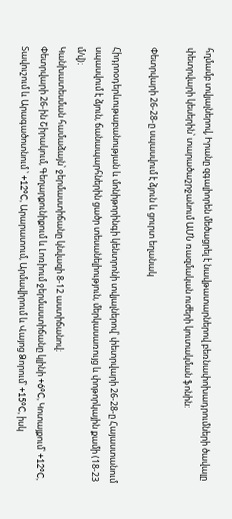հղմամբ տվյալներով, Իրանը զգալիորեն մեծացրել է նավթատարներով բեռնափոխադրումների ծավալը փետրվարի կեսերին՝ տարածաշրջանում ԱՄՆ ռազմական ուժերի կուտակման ֆոնին:

Փետրվարի 26-28-ը սպասվում է ձյուն և ցուրտ եղանակ

Հիդրոօդերևութաբանության և մոնիթորինգի կենտրոնի տվյալներով՝ փետրվարի 26-28-ը Հայաստանում սպասվում է ձյուն, ճանապարհներին ցածր տեսանելիություն, մերկասառույց և փոթորկային քամի (18-23 մ/վ)։
Կանխատեսման համաձայն՝ ջերմաստիճանը կնվազի 8-12 աստիճանով։
Փետրվարի 26-ին Շիրակում, Գեղարքունիքում և Լոռիում ջերմաստիճանը կլինի +6°C, Կոտայքում՝ +12°C, Տավուշում և Արագածոտնում ՝ +12°C, Արարատում, Արմավիրում և Վայոց Ձորում՝ +15°C, իսկ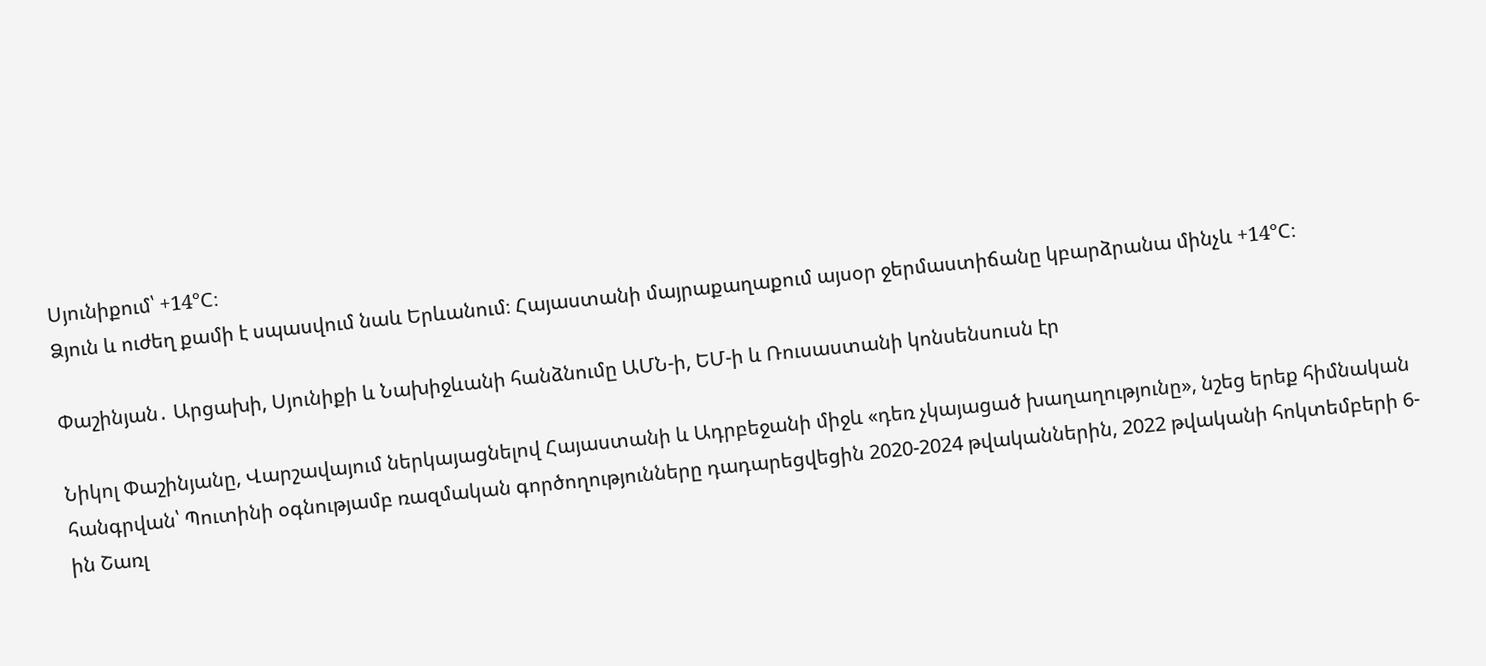Սյունիքում՝ +14°C։
Ձյուն և ուժեղ քամի է սպասվում նաև Երևանում։ Հայաստանի մայրաքաղաքում այսօր ջերմաստիճանը կբարձրանա մինչև +14°C։

Փաշինյան․ Արցախի, Սյունիքի և Նախիջևանի հանձնումը ԱՄՆ-ի, ԵՄ-ի և Ռուսաստանի կոնսենսուսն էր

Նիկոլ Փաշինյանը, Վարշավայում ներկայացնելով Հայաստանի և Ադրբեջանի միջև «դեռ չկայացած խաղաղությունը», նշեց երեք հիմնական հանգրվան՝ Պուտինի օգնությամբ ռազմական գործողությունները դադարեցվեցին 2020-2024 թվականներին, 2022 թվականի հոկտեմբերի 6-ին Շառլ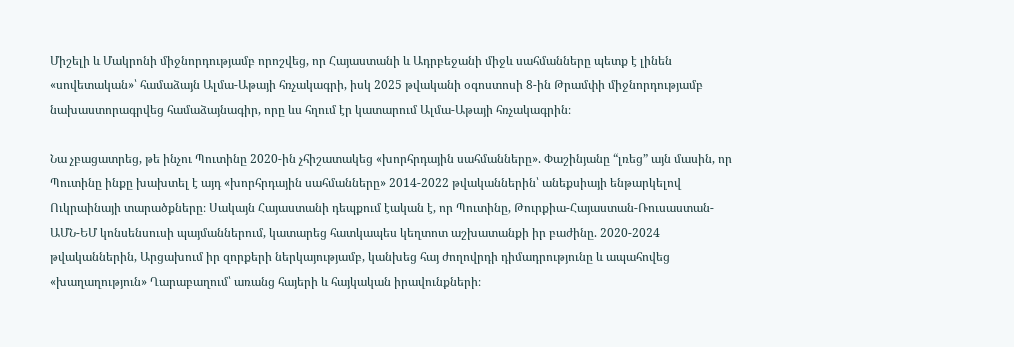Միշելի և Մակրոնի միջնորդությամբ որոշվեց, որ Հայաստանի և Ադրբեջանի միջև սահմանները պետք է լինեն «սովետական»՝ համաձայն Ալմա-Աթայի հռչակագրի, իսկ 2025 թվականի օգոստոսի 8-ին Թրամփի միջնորդությամբ նախաստորագրվեց համաձայնագիր, որը ևս հղում էր կատարում Ալմա-Աթայի հռչակագրին։

Նա չբացատրեց, թե ինչու Պուտինը 2020-ին չհիշատակեց «խորհրդային սահմանները». Փաշինյանը “լռեց” այն մասին, որ Պուտինը ինքը խախտել է այդ «խորհրդային սահմանները» 2014-2022 թվականներին՝ անեքսիայի ենթարկելով Ուկրաինայի տարածքները։ Սակայն Հայաստանի դեպքում էական է, որ Պուտինը, Թուրքիա-Հայաստան-Ռուսաստան-ԱՄՆ-ԵՄ կոնսենսուսի պայմաններում, կատարեց հատկապես կեղտոտ աշխատանքի իր բաժինը. 2020-2024 թվականներին, Արցախում իր զորքերի ներկայությամբ, կանխեց հայ ժողովրդի դիմադրությունը և ապահովեց «խաղաղություն» Ղարաբաղում՝ առանց հայերի և հայկական իրավունքների։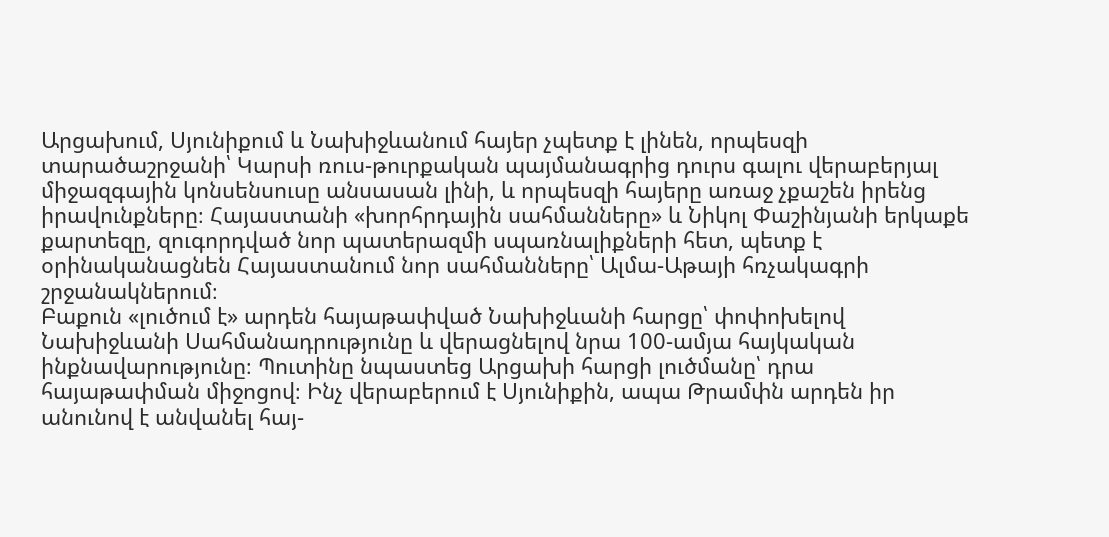Արցախում, Սյունիքում և Նախիջևանում հայեր չպետք է լինեն, որպեսզի տարածաշրջանի՝ Կարսի ռուս-թուրքական պայմանագրից դուրս գալու վերաբերյալ միջազգային կոնսենսուսը անսասան լինի, և որպեսզի հայերը առաջ չքաշեն իրենց իրավունքները։ Հայաստանի «խորհրդային սահմանները» և Նիկոլ Փաշինյանի երկաքե քարտեզը, զուգորդված նոր պատերազմի սպառնալիքների հետ, պետք է օրինականացնեն Հայաստանում նոր սահմանները՝ Ալմա-Աթայի հռչակագրի շրջանակներում։
Բաքուն «լուծում է» արդեն հայաթափված Նախիջևանի հարցը՝ փոփոխելով Նախիջևանի Սահմանադրությունը և վերացնելով նրա 100-ամյա հայկական ինքնավարությունը։ Պուտինը նպաստեց Արցախի հարցի լուծմանը՝ դրա հայաթափման միջոցով։ Ինչ վերաբերում է Սյունիքին, ապա Թրամփն արդեն իր անունով է անվանել հայ-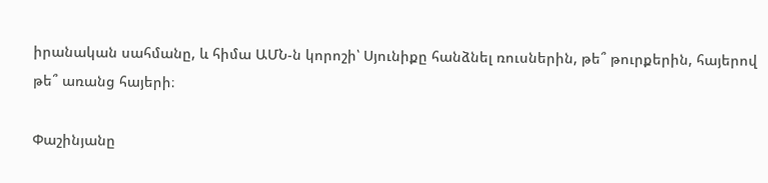իրանական սահմանը, և հիմա ԱՄՆ-ն կորոշի՝ Սյունիքը հանձնել ռուսներին, թե՞ թուրքերին, հայերով թե՞ առանց հայերի։

Փաշինյանը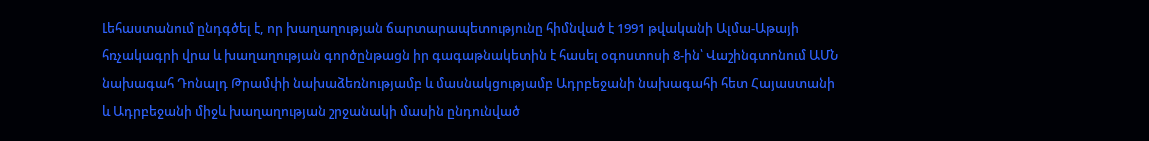Լեհաստանում ընդգծել է, որ խաղաղության ճարտարապետությունը հիմնված է 1991 թվականի Ալմա-Աթայի հռչակագրի վրա և խաղաղության գործընթացն իր գագաթնակետին է հասել օգոստոսի 8-ին՝ Վաշինգտոնում ԱՄՆ նախագահ Դոնալդ Թրամփի նախաձեռնությամբ և մասնակցությամբ Ադրբեջանի նախագահի հետ Հայաստանի և Ադրբեջանի միջև խաղաղության շրջանակի մասին ընդունված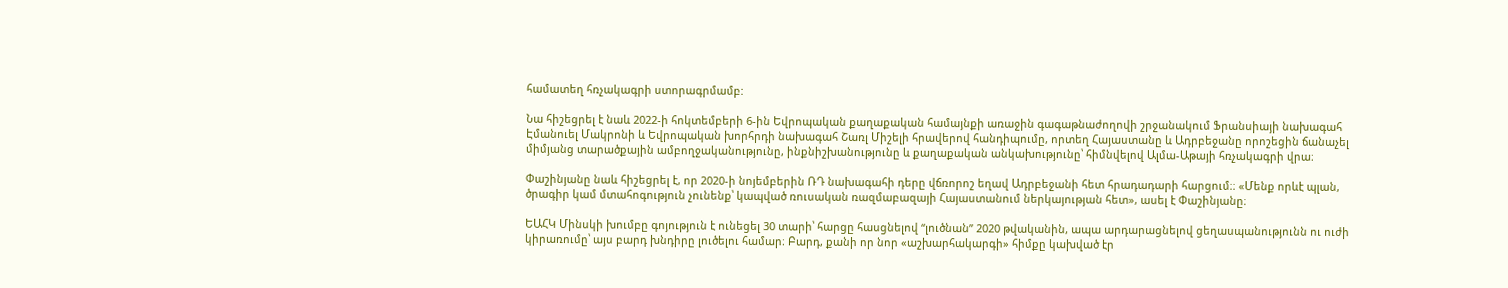համատեղ հռչակագրի ստորագրմամբ:

Նա հիշեցրել է նաև 2022-ի հոկտեմբերի 6-ին Եվրոպական քաղաքական համայնքի առաջին գագաթնաժողովի շրջանակում Ֆրանսիայի նախագահ Էմանուել Մակրոնի և Եվրոպական խորհրդի նախագահ Շառլ Միշելի հրավերով հանդիպումը, որտեղ Հայաստանը և Ադրբեջանը որոշեցին ճանաչել միմյանց տարածքային ամբողջականությունը, ինքնիշխանությունը և քաղաքական անկախությունը՝ հիմնվելով Ալմա-Աթայի հռչակագրի վրա։

Փաշինյանը նաև հիշեցրել է, որ 2020-ի նոյեմբերին ՌԴ նախագահի դերը վճռորոշ եղավ Ադրբեջանի հետ հրադադարի հարցում։։ «Մենք որևէ պլան, ծրագիր կամ մտահոգություն չունենք՝ կապված ռուսական ռազմաբազայի Հայաստանում ներկայության հետ», ասել է Փաշինյանը։

ԵԱՀԿ Մինսկի խումբը գոյություն է ունեցել 30 տարի՝ հարցը հասցնելով “լուծնան” 2020 թվականին, ապա արդարացնելով ցեղասպանությունն ու ուժի կիրառումը՝ այս բարդ խնդիրը լուծելու համար։ Բարդ, քանի որ նոր «աշխարհակարգի» հիմքը կախված էր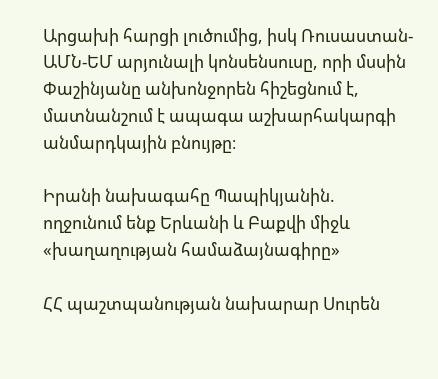Արցախի հարցի լուծումից, իսկ Ռուսաստան-ԱՄՆ-ԵՄ արյունալի կոնսենսուսը, որի մսսին Փաշինյանը անխոնջորեն հիշեցնում է, մատնանշում է ապագա աշխարհակարգի անմարդկային բնույթը։

Իրանի նախագահը Պապիկյանին. ողջունում ենք Երևանի և Բաքվի միջև «խաղաղության համաձայնագիրը»

ՀՀ պաշտպանության նախարար Սուրեն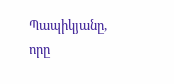Պապիկյանը, որը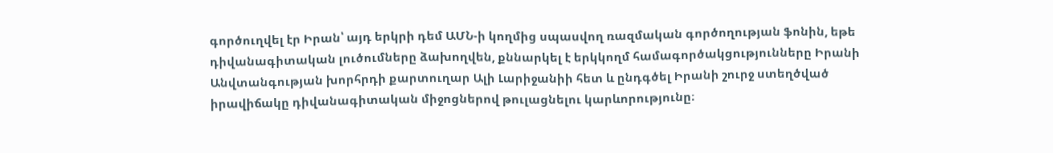գործուղվել էր Իրան՝ այդ երկրի դեմ ԱՄՆ-ի կողմից սպասվող ռազմական գործողության ֆոնին, եթե դիվանագիտական լուծումները ձախողվեն, քննարկել է երկկողմ համագործակցությունները Իրանի Անվտանգության խորհրդի քարտուղար Ալի Լարիջանիի հետ և ընդգծել Իրանի շուրջ ստեղծված իրավիճակը դիվանագիտական միջոցներով թուլացնելու կարևորությունը։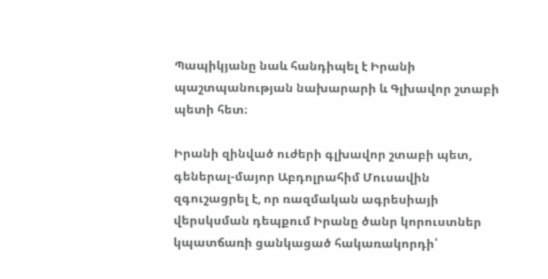Պապիկյանը նաև հանդիպել է Իրանի պաշտպանության նախարարի և Գլխավոր շտաբի պետի հետ։

Իրանի զինված ուժերի գլխավոր շտաբի պետ, գեներալ-մայոր Աբդոլրահիմ Մուսավին զգուշացրել է, որ ռազմական ագրեսիայի վերսկսման դեպքում Իրանը ծանր կորուստներ կպատճառի ցանկացած հակառակորդի՝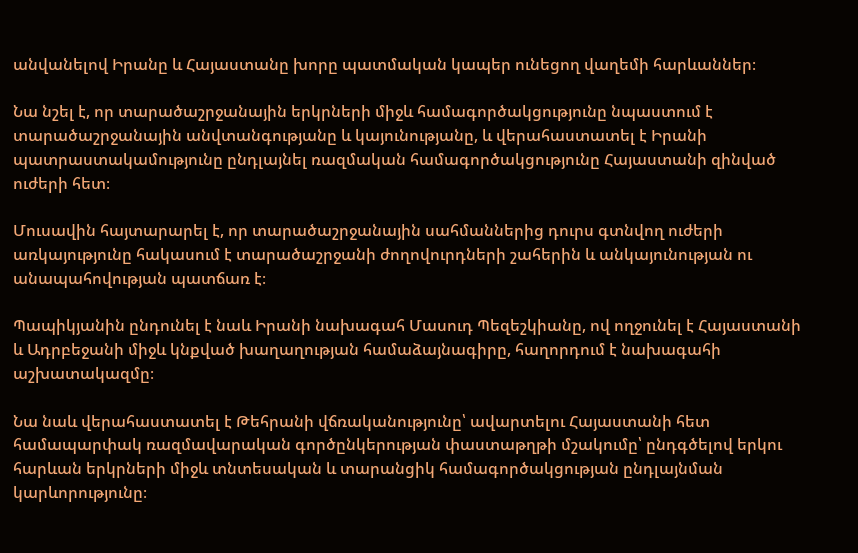անվանելով Իրանը և Հայաստանը խորը պատմական կապեր ունեցող վաղեմի հարևաններ։

Նա նշել է, որ տարածաշրջանային երկրների միջև համագործակցությունը նպաստում է տարածաշրջանային անվտանգությանը և կայունությանը, և վերահաստատել է Իրանի պատրաստակամությունը ընդլայնել ռազմական համագործակցությունը Հայաստանի զինված ուժերի հետ։

Մուսավին հայտարարել է, որ տարածաշրջանային սահմաններից դուրս գտնվող ուժերի առկայությունը հակասում է տարածաշրջանի ժողովուրդների շահերին և անկայունության ու անապահովության պատճառ է։

Պապիկյանին ընդունել է նաև Իրանի նախագահ Մասուդ Պեզեշկիանը, ով ողջունել է Հայաստանի և Ադրբեջանի միջև կնքված խաղաղության համաձայնագիրը, հաղորդում է նախագահի աշխատակազմը։

Նա նաև վերահաստատել է Թեհրանի վճռականությունը՝ ավարտելու Հայաստանի հետ համապարփակ ռազմավարական գործընկերության փաստաթղթի մշակումը՝ ընդգծելով երկու հարևան երկրների միջև տնտեսական և տարանցիկ համագործակցության ընդլայնման կարևորությունը։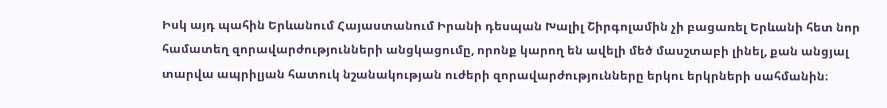Իսկ այդ պահին Երևանում Հայաստանում Իրանի դեսպան Խալիլ Շիրգոլամին չի բացառել Երևանի հետ նոր համատեղ զորավարժությունների անցկացումը, որոնք կարող են ավելի մեծ մասշտաբի լինել, քան անցյալ տարվա ապրիլյան հատուկ նշանակության ուժերի զորավարժությունները երկու երկրների սահմանին։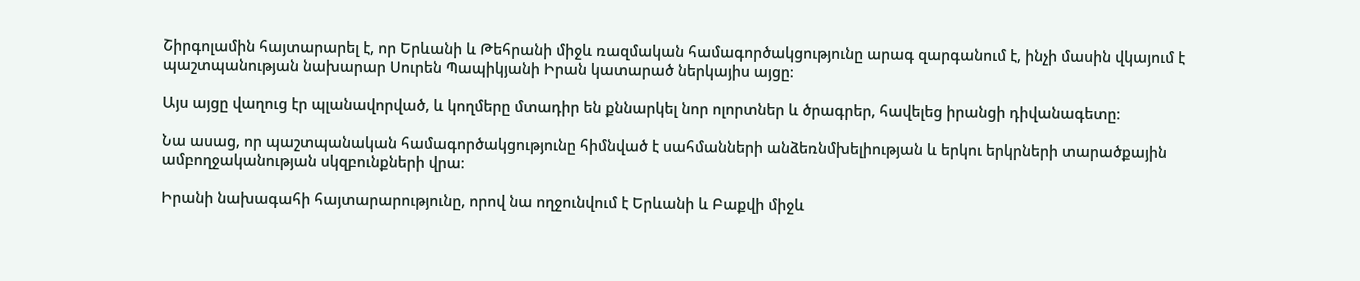Շիրգոլամին հայտարարել է, որ Երևանի և Թեհրանի միջև ռազմական համագործակցությունը արագ զարգանում է, ինչի մասին վկայում է պաշտպանության նախարար Սուրեն Պապիկյանի Իրան կատարած ներկայիս այցը։

Այս այցը վաղուց էր պլանավորված, և կողմերը մտադիր են քննարկել նոր ոլորտներ և ծրագրեր, հավելեց իրանցի դիվանագետը։

Նա ասաց, որ պաշտպանական համագործակցությունը հիմնված է սահմանների անձեռնմխելիության և երկու երկրների տարածքային ամբողջականության սկզբունքների վրա։

Իրանի նախագահի հայտարարությունը, որով նա ողջունվում է Երևանի և Բաքվի միջև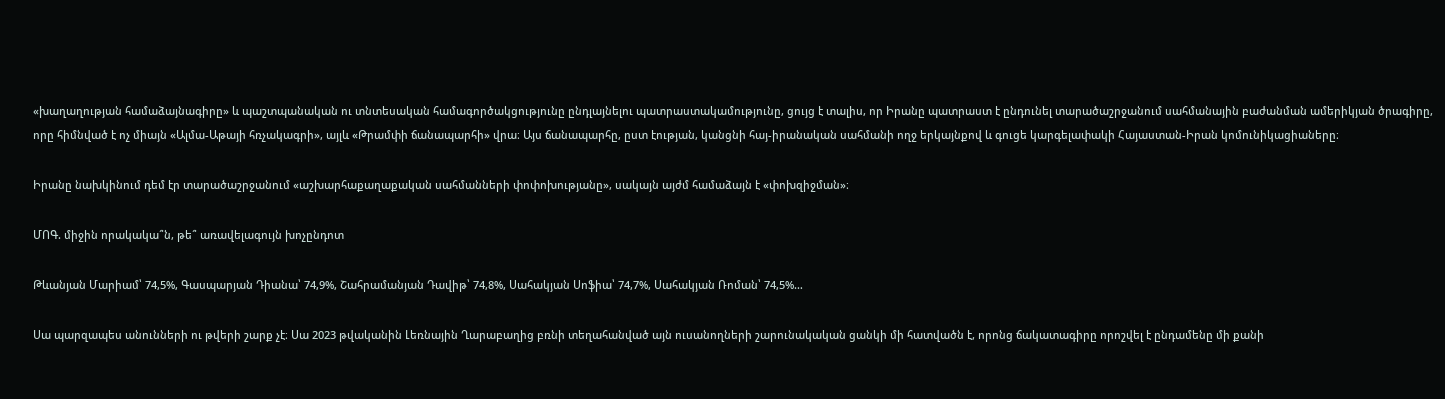«խաղաղության համաձայնագիրը» և պաշտպանական ու տնտեսական համագործակցությունը ընդլայնելու պատրաստակամությունը, ցույց է տալիս, որ Իրանը պատրաստ է ընդունել տարածաշրջանում սահմանային բաժանման ամերիկյան ծրագիրը, որը հիմնված է ոչ միայն «Ալմա-Աթայի հռչակագրի», այլև «Թրամփի ճանապարհի» վրա։ Այս ճանապարհը, ըստ էության, կանցնի հայ-իրանական սահմանի ողջ երկայնքով և գուցե կարգելափակի Հայաստան-Իրան կոմունիկացիաները։

Իրանը նախկինում դեմ էր տարածաշրջանում «աշխարհաքաղաքական սահմանների փոփոխությանը», սակայն այժմ համաձայն է «փոխզիջման»։

ՄՈԳ. միջին որակակա՞ն, թե՞ առավելագույն խոչընդոտ

Թևանյան Մարիամ՝ 74,5%, Գասպարյան Դիանա՝ 74,9%, Շահրամանյան Դավիթ՝ 74,8%, Սահակյան Սոֆիա՝ 74,7%, Սահակյան Ռոման՝ 74,5%…

Սա պարզապես անունների ու թվերի շարք չէ։ Սա 2023 թվականին Լեռնային Ղարաբաղից բռնի տեղահանված այն ուսանողների շարունակական ցանկի մի հատվածն է, որոնց ճակատագիրը որոշվել է ընդամենը մի քանի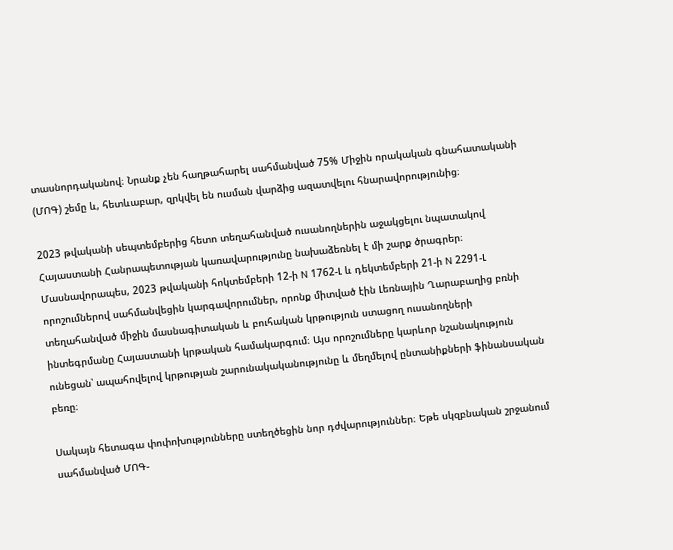տասնորդականով։ Նրանք չեն հաղթահարել սահմանված 75% Միջին որակական գնահատականի (ՄՈԳ) շեմը և, հետևաբար, զրկվել են ուսման վարձից ազատվելու հնարավորությունից։

2023 թվականի սեպտեմբերից հետո տեղահանված ուսանողներին աջակցելու նպատակով Հայաստանի Հանրապետության կառավարությունը նախաձեռնել է մի շարք ծրագրեր։ Մասնավորապես, 2023 թվականի հոկտեմբերի 12-ի N 1762-Լ և դեկտեմբերի 21-ի N 2291-Լ որոշումներով սահմանվեցին կարգավորումներ, որոնք միտված էին Լեռնային Ղարաբաղից բռնի տեղահանված միջին մասնագիտական և բուհական կրթություն ստացող ուսանողների ինտեգրմանը Հայաստանի կրթական համակարգում։ Այս որոշումները կարևոր նշանակություն ունեցան՝ ապահովելով կրթության շարունակականությունը և մեղմելով ընտանիքների ֆինանսական բեռը։

Սակայն հետագա փոփոխությունները ստեղծեցին նոր դժվարություններ։ Եթե սկզբնական շրջանում սահմանված ՄՈԳ-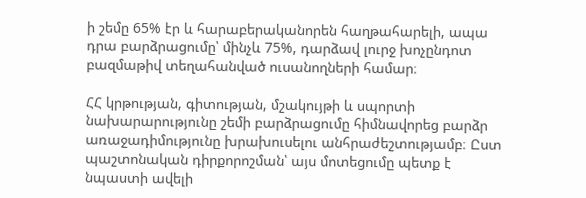ի շեմը 65% էր և հարաբերականորեն հաղթահարելի, ապա դրա բարձրացումը՝ մինչև 75%, դարձավ լուրջ խոչընդոտ բազմաթիվ տեղահանված ուսանողների համար։

ՀՀ կրթության, գիտության, մշակույթի և սպորտի նախարարությունը շեմի բարձրացումը հիմնավորեց բարձր առաջադիմությունը խրախուսելու անհրաժեշտությամբ։ Ըստ պաշտոնական դիրքորոշման՝ այս մոտեցումը պետք է նպաստի ավելի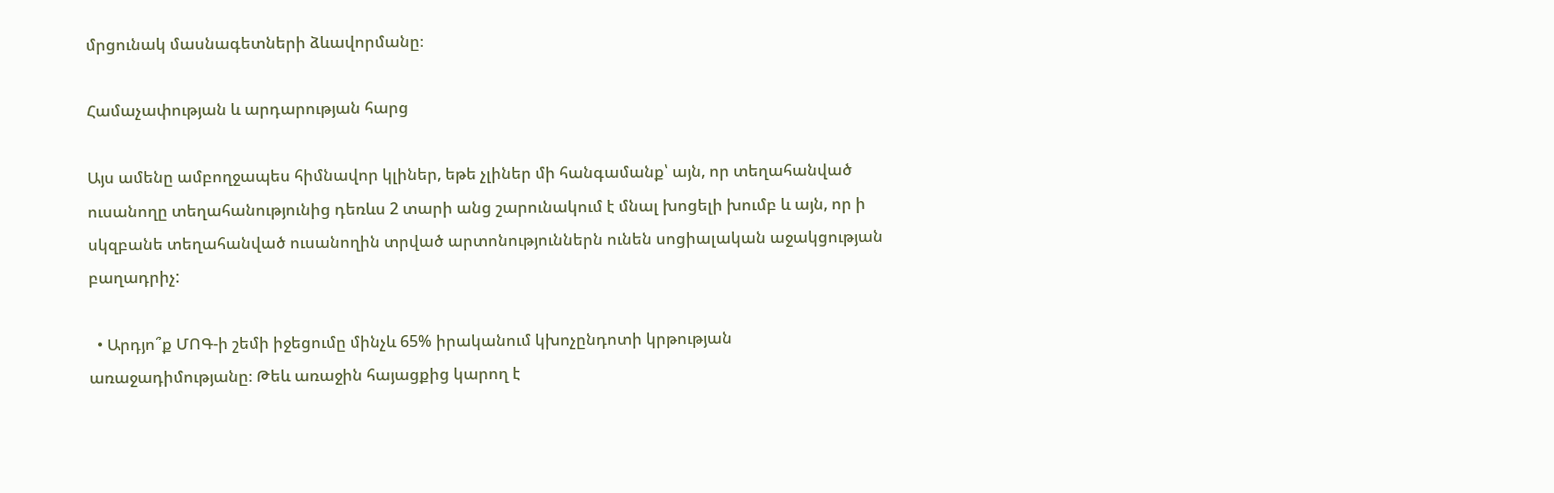մրցունակ մասնագետների ձևավորմանը։

Համաչափության և արդարության հարց

Այս ամենը ամբողջապես հիմնավոր կլիներ, եթե չլիներ մի հանգամանք՝ այն, որ տեղահանված ուսանողը տեղահանությունից դեռևս 2 տարի անց շարունակում է մնալ խոցելի խումբ և այն, որ ի սկզբանե տեղահանված ուսանողին տրված արտոնություններն ունեն սոցիալական աջակցության բաղադրիչ:

  • Արդյո՞ք ՄՈԳ-ի շեմի իջեցումը մինչև 65% իրականում կխոչընդոտի կրթության առաջադիմությանը։ Թեև առաջին հայացքից կարող է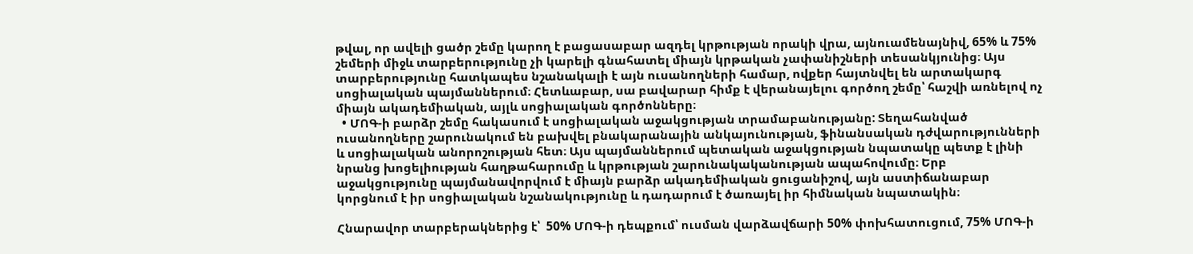թվալ, որ ավելի ցածր շեմը կարող է բացասաբար ազդել կրթության որակի վրա, այնուամենայնիվ, 65% և 75% շեմերի միջև տարբերությունը չի կարելի գնահատել միայն կրթական չափանիշների տեսանկյունից։ Այս տարբերությունը հատկապես նշանակալի է այն ուսանողների համար, ովքեր հայտնվել են արտակարգ սոցիալական պայմաններում։ Հետևաբար, սա բավարար հիմք է վերանայելու գործող շեմը՝ հաշվի առնելով ոչ միայն ակադեմիական, այլև սոցիալական գործոնները։
  • ՄՈԳ-ի բարձր շեմը հակասում է սոցիալական աջակցության տրամաբանությանը: Տեղահանված ուսանողները շարունակում են բախվել բնակարանային անկայունության, ֆինանսական դժվարությունների և սոցիալական անորոշության հետ։ Այս պայմաններում պետական աջակցության նպատակը պետք է լինի նրանց խոցելիության հաղթահարումը և կրթության շարունակականության ապահովումը։ Երբ աջակցությունը պայմանավորվում է միայն բարձր ակադեմիական ցուցանիշով, այն աստիճանաբար կորցնում է իր սոցիալական նշանակությունը և դադարում է ծառայել իր հիմնական նպատակին։

Հնարավոր տարբերակներից է՝  50% ՄՈԳ-ի դեպքում՝ ուսման վարձավճարի 50% փոխհատուցում, 75% ՄՈԳ-ի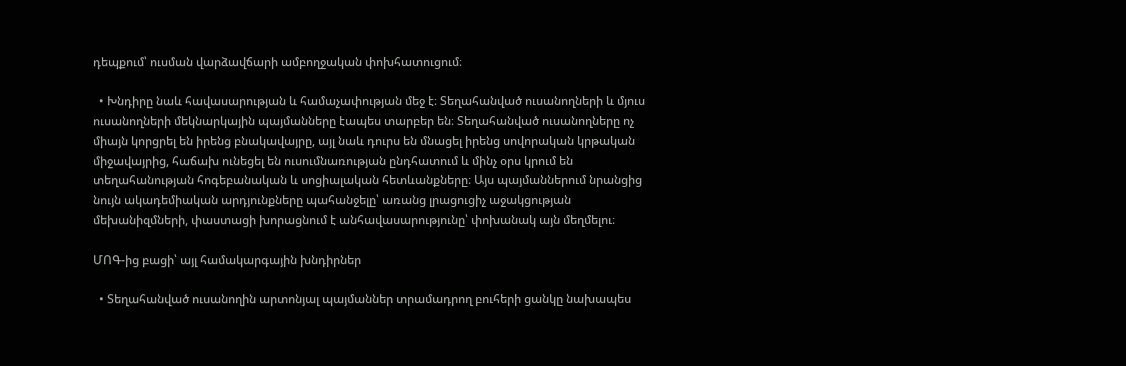դեպքում՝ ուսման վարձավճարի ամբողջական փոխհատուցում։

  • Խնդիրը նաև հավասարության և համաչափության մեջ է։ Տեղահանված ուսանողների և մյուս ուսանողների մեկնարկային պայմանները էապես տարբեր են։ Տեղահանված ուսանողները ոչ միայն կորցրել են իրենց բնակավայրը, այլ նաև դուրս են մնացել իրենց սովորական կրթական միջավայրից, հաճախ ունեցել են ուսումնառության ընդհատում և մինչ օրս կրում են տեղահանության հոգեբանական և սոցիալական հետևանքները։ Այս պայմաններում նրանցից նույն ակադեմիական արդյունքները պահանջելը՝ առանց լրացուցիչ աջակցության մեխանիզմների, փաստացի խորացնում է անհավասարությունը՝ փոխանակ այն մեղմելու։

ՄՈԳ-ից բացի՝ այլ համակարգային խնդիրներ

  • Տեղահանված ուսանողին արտոնյալ պայմաններ տրամադրող բուհերի ցանկը նախապես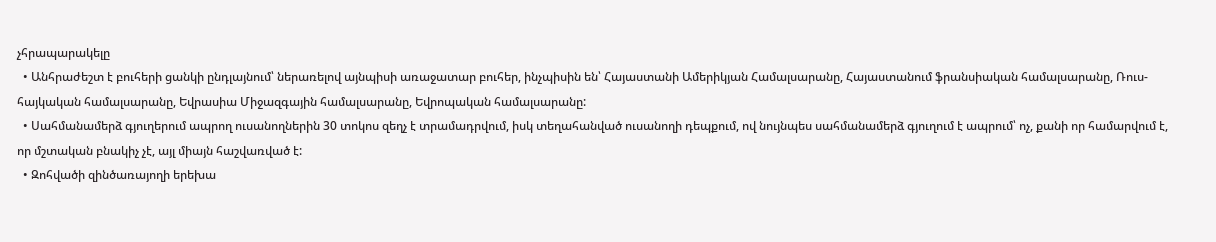չհրապարակելը
  • Անհրաժեշտ է բուհերի ցանկի ընդլայնում՝ ներառելով այնպիսի առաջատար բուհեր, ինչպիսին են՝ Հայաստանի Ամերիկյան Համալսարանը, Հայաստանում ֆրանսիական համալսարանը, Ռուս-հայկական համալսարանը, Եվրասիա Միջազգային համալսարանը, Եվրոպական համալսարանը:
  • Սահմանամերձ գյուղերում ապրող ուսանողներին 30 տոկոս զեղչ է տրամադրվում, իսկ տեղահանված ուսանողի դեպքում, ով նույնպես սահմանամերձ գյուղում է ապրում՝ ոչ, քանի որ համարվում է, որ մշտական բնակիչ չէ, այլ միայն հաշվառված է:
  • Զոհվածի զինծառայողի երեխա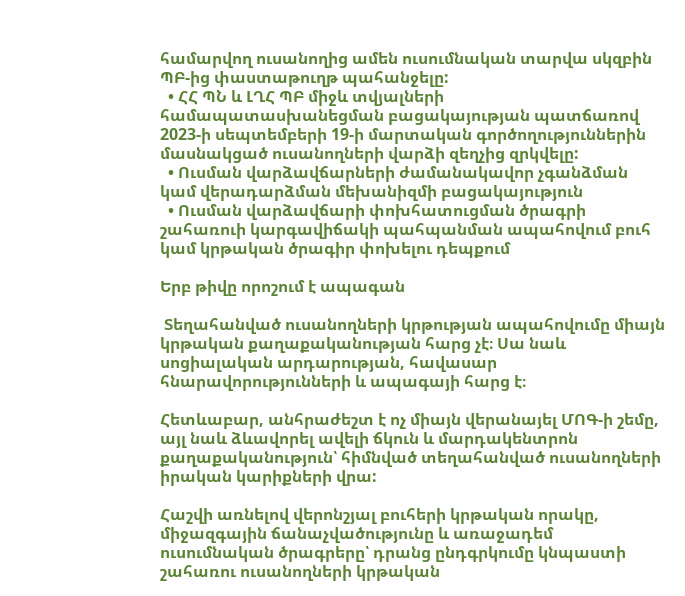համարվող ուսանողից ամեն ուսումնական տարվա սկզբին ՊԲ-ից փաստաթուղթ պահանջելը:
  • ՀՀ ՊՆ և ԼՂՀ ՊԲ միջև տվյալների համապատասխանեցման բացակայության պատճառով 2023-ի սեպտեմբերի 19-ի մարտական գործողություններին մասնակցած ուսանողների վարձի զեղչից զրկվելը:
  • Ուսման վարձավճարների ժամանակավոր չգանձման կամ վերադարձման մեխանիզմի բացակայություն
  • Ուսման վարձավճարի փոխհատուցման ծրագրի շահառուի կարգավիճակի պահպանման ապահովում բուհ կամ կրթական ծրագիր փոխելու դեպքում

Երբ թիվը որոշում է ապագան

 Տեղահանված ուսանողների կրթության ապահովումը միայն կրթական քաղաքականության հարց չէ։ Սա նաև սոցիալական արդարության, հավասար հնարավորությունների և ապագայի հարց է։

Հետևաբար, անհրաժեշտ է ոչ միայն վերանայել ՄՈԳ-ի շեմը, այլ նաև ձևավորել ավելի ճկուն և մարդակենտրոն քաղաքականություն՝ հիմնված տեղահանված ուսանողների իրական կարիքների վրա:

Հաշվի առնելով վերոնշյալ բուհերի կրթական որակը, միջազգային ճանաչվածությունը և առաջադեմ ուսումնական ծրագրերը՝ դրանց ընդգրկումը կնպաստի շահառու ուսանողների կրթական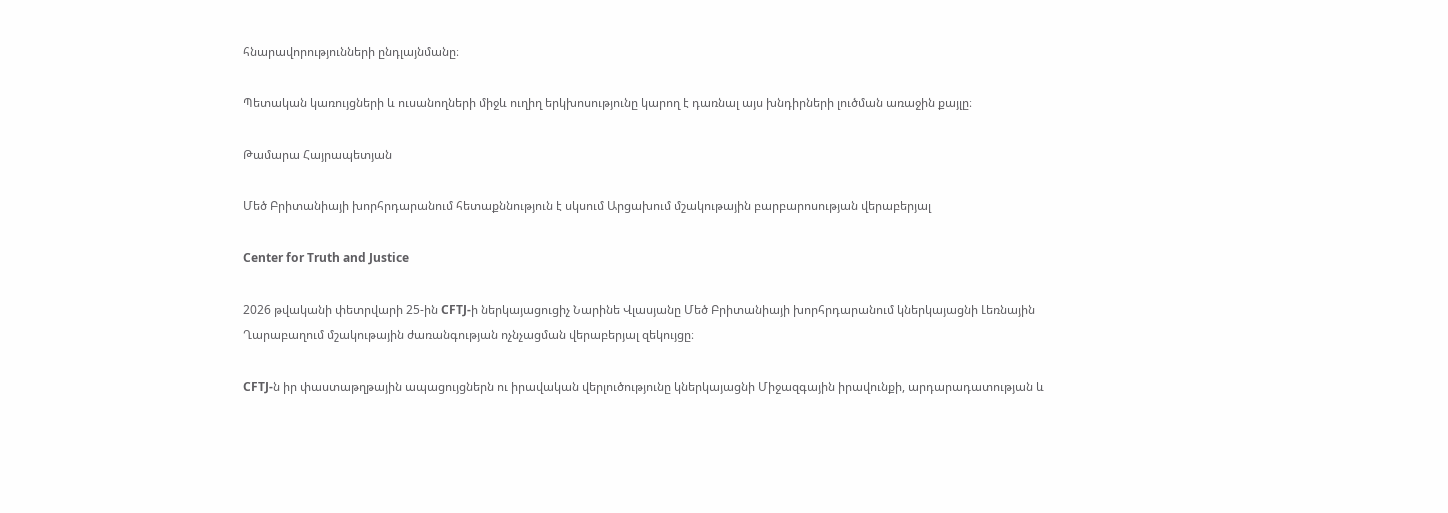հնարավորությունների ընդլայնմանը։

Պետական կառույցների և ուսանողների միջև ուղիղ երկխոսությունը կարող է դառնալ այս խնդիրների լուծման առաջին քայլը։

Թամարա Հայրապետյան

Մեծ Բրիտանիայի խորհրդարանում հետաքննություն է սկսում Արցախում մշակութային բարբարոսության վերաբերյալ

Center for Truth and Justice

2026 թվականի փետրվարի 25-ին CFTJ-ի ներկայացուցիչ Նարինե Վլասյանը Մեծ Բրիտանիայի խորհրդարանում կներկայացնի Լեռնային Ղարաբաղում մշակութային ժառանգության ոչնչացման վերաբերյալ զեկույցը։

CFTJ-ն իր փաստաթղթային ապացույցներն ու իրավական վերլուծությունը կներկայացնի Միջազգային իրավունքի, արդարադատության և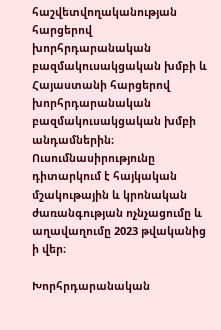հաշվետվողականության հարցերով խորհրդարանական բազմակուսակցական խմբի և Հայաստանի հարցերով խորհրդարանական բազմակուսակցական խմբի անդամներին։ Ուսումնասիրությունը դիտարկում է հայկական մշակութային և կրոնական ժառանգության ոչնչացումը և աղավաղումը 2023 թվականից ի վեր։

Խորհրդարանական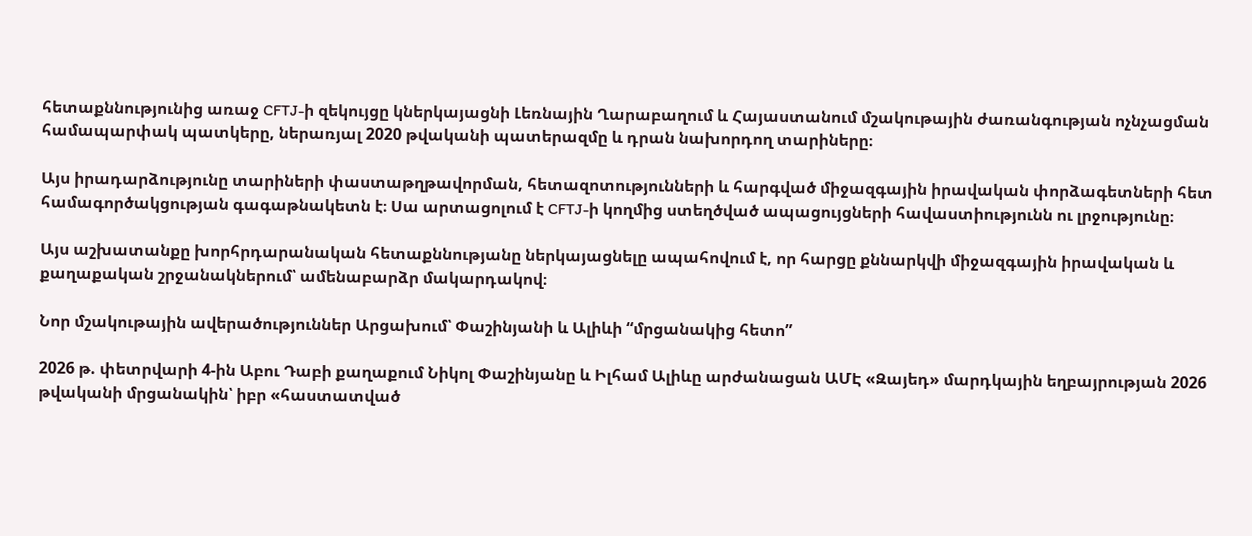հետաքննությունից առաջ CFTJ-ի զեկույցը կներկայացնի Լեռնային Ղարաբաղում և Հայաստանում մշակութային ժառանգության ոչնչացման համապարփակ պատկերը, ներառյալ 2020 թվականի պատերազմը և դրան նախորդող տարիները։

Այս իրադարձությունը տարիների փաստաթղթավորման, հետազոտությունների և հարգված միջազգային իրավական փորձագետների հետ համագործակցության գագաթնակետն է։ Սա արտացոլում է CFTJ-ի կողմից ստեղծված ապացույցների հավաստիությունն ու լրջությունը։

Այս աշխատանքը խորհրդարանական հետաքննությանը ներկայացնելը ապահովում է, որ հարցը քննարկվի միջազգային իրավական և քաղաքական շրջանակներում՝ ամենաբարձր մակարդակով։

Նոր մշակութային ավերածություններ Արցախում՝ Փաշինյանի և Ալիևի “մրցանակից հետո”

2026 թ. փետրվարի 4-ին Աբու Դաբի քաղաքում Նիկոլ Փաշինյանը և Իլհամ Ալիևը արժանացան ԱՄԷ «Զայեդ» մարդկային եղբայրության 2026 թվականի մրցանակին՝ իբր «հաստատված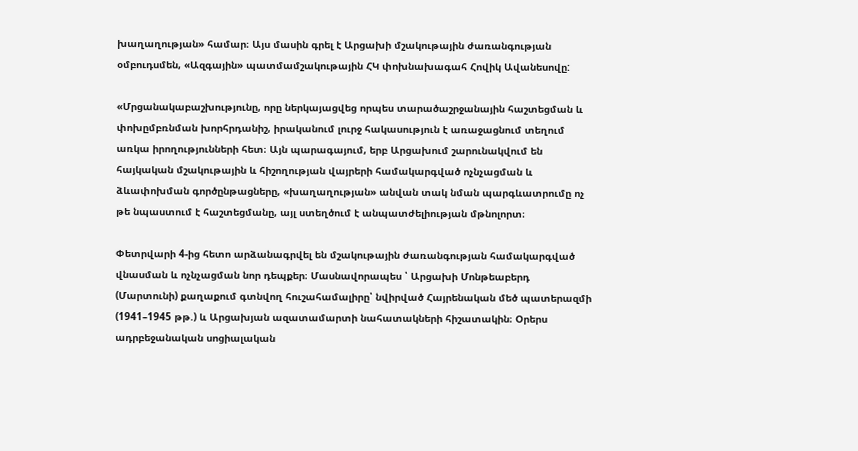խաղաղության» համար։ Այս մասին գրել է Արցախի մշակութային ժառանգության օմբուդսմեն, «Ազգային» պատմամշակութային ՀԿ փոխնախագահ Հովիկ Ավանեսովը:

«Մրցանակաբաշխությունը, որը ներկայացվեց որպես տարածաշրջանային հաշտեցման և փոխըմբռնման խորհրդանիշ, իրականում լուրջ հակասություն է առաջացնում տեղում առկա իրողությունների հետ։ Այն պարագայում, երբ Արցախում շարունակվում են հայկական մշակութային և հիշողության վայրերի համակարգված ոչնչացման և ձևափոխման գործընթացները, «խաղաղության» անվան տակ նման պարգևատրումը ոչ թե նպաստում է հաշտեցմանը, այլ ստեղծում է անպատժելիության մթնոլորտ։

Փետրվարի 4-ից հետո արձանագրվել են մշակութային ժառանգության համակարգված վնասման և ոչնչացման նոր դեպքեր։ Մասնավորապես ՝ Արցախի Մոնթեաբերդ (Մարտունի) քաղաքում գտնվող հուշահամալիրը՝ նվիրված Հայրենական մեծ պատերազմի (1941–1945 թթ.) և Արցախյան ազատամարտի նահատակների հիշատակին։ Օրերս ադրբեջանական սոցիալական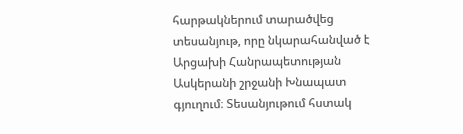հարթակներում տարածվեց տեսանյութ, որը նկարահանված է Արցախի Հանրապետության Ասկերանի շրջանի Խնապատ գյուղում։ Տեսանյութում հստակ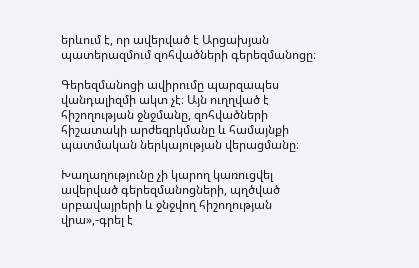երևում է, որ ավերված է Արցախյան պատերազմում զոհվածների գերեզմանոցը։

Գերեզմանոցի ավիրումը պարզապես վանդալիզմի ակտ չէ։ Այն ուղղված է հիշողության ջնջմանը, զոհվածների հիշատակի արժեզրկմանը և համայնքի պատմական ներկայության վերացմանը։

Խաղաղությունը չի կարող կառուցվել ավերված գերեզմանոցների, պղծված սրբավայրերի և ջնջվող հիշողության վրա»,-գրել է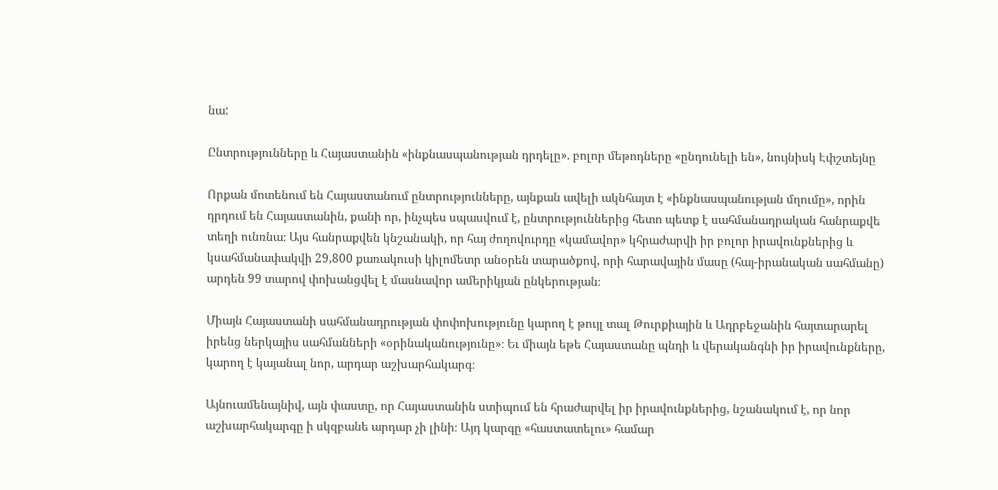նա:

Ընտրությունները և Հայաստանին «ինքնասպանության դրդելը». բոլոր մեթոդները «ընդունելի են», նույնիսկ Էփշտեյնը

Որքան մոտենում են Հայաստանում ընտրությունները, այնքան ավելի ակնհայտ է «ինքնասպանության մղումը», որին դրդում են Հայաստանին, քանի որ, ինչպես սպասվում է, ընտրություններից հետո պետք է սահմանադրական հանրաքվե տեղի ունռնա։ Այս հանրաքվեն կնշանակի, որ հայ ժողովուրդը «կամավոր» կհրաժարվի իր բոլոր իրավունքներից և կսահմանափակվի 29,800 քառակուսի կիլոմետր անօրեն տարածքով, որի հարավային մասը (հայ-իրանական սահմանը) արդեն 99 տարով փոխանցվել է մասնավոր ամերիկյան ընկերության։

Միայն Հայաստանի սահմանադրության փոփոխությունը կարող է թույլ տալ Թուրքիային և Ադրբեջանին հայտարարել իրենց ներկայիս սահմանների «օրինականությունը»։ Եւ միայն եթե Հայաստանը պնդի և վերականգնի իր իրավունքները, կարող է կայանալ նոր, արդար աշխարհակարգ։

Այնուամենայնիվ, այն փաստը, որ Հայաստանին ստիպում են հրաժարվել իր իրավունքներից, նշանակում է, որ նոր աշխարհակարգը ի սկզբանե արդար չի լինի։ Այդ կարգը «հաստատելու» համար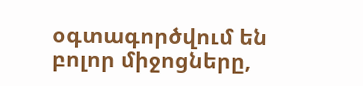օգտագործվում են բոլոր միջոցները,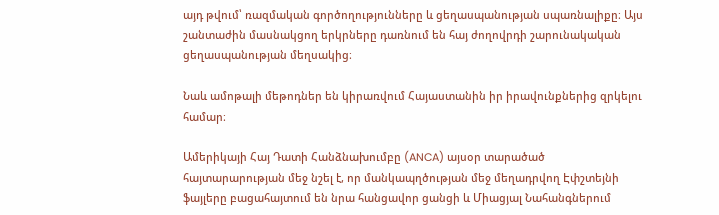այդ թվում՝ ռազմական գործողությունները և ցեղասպանության սպառնալիքը։ Այս շանտաժին մասնակցող երկրները դառնում են հայ ժողովրդի շարունակական ցեղասպանության մեղսակից։

Նաև ամոթալի մեթոդներ են կիրառվում Հայաստանին իր իրավունքներից զրկելու համար։

Ամերիկայի Հայ Դատի Հանձնախումբը (ANCA) այսօր տարածած հայտարարության մեջ նշել է, որ մանկապղծության մեջ մեղադրվող Էփշտեյնի ֆայլերը բացահայտում են նրա հանցավոր ցանցի և Միացյալ Նահանգներում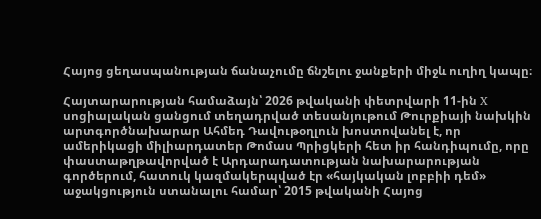Հայոց ցեղասպանության ճանաչումը ճնշելու ջանքերի միջև ուղիղ կապը։

Հայտարարության համաձայն՝ 2026 թվականի փետրվարի 11-ին X սոցիալական ցանցում տեղադրված տեսանյութում Թուրքիայի նախկին արտգործնախարար Ահմեդ Դավութօղլուն խոստովանել է, որ ամերիկացի միլիարդատեր Թոմաս Պրիցկերի հետ իր հանդիպումը, որը փաստաթղթավորված է Արդարադատության նախարարության գործերում, հատուկ կազմակերպված էր «հայկական լոբբիի դեմ» աջակցություն ստանալու համար՝ 2015 թվականի Հայոց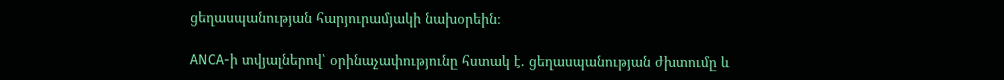ցեղասպանության հարյուրամյակի նախօրեին։

ANCA-ի տվյալներով՝ օրինաչափությունը հստակ է. ցեղասպանության ժխտումը և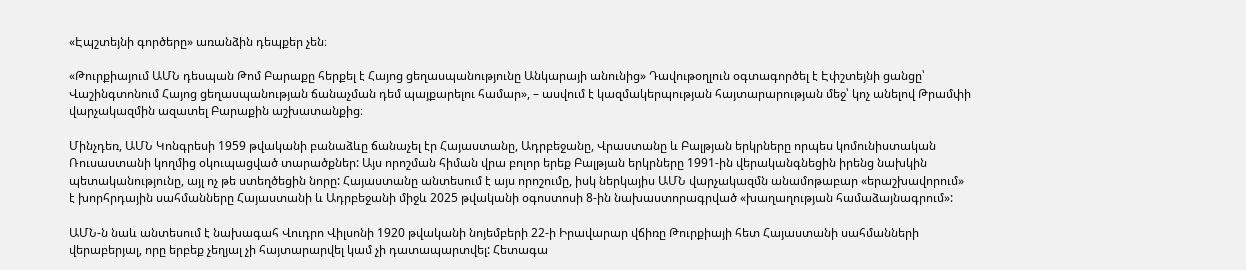«Էպշտեյնի գործերը» առանձին դեպքեր չեն։

«Թուրքիայում ԱՄՆ դեսպան Թոմ Բարաքը հերքել է Հայոց ցեղասպանությունը Անկարայի անունից» Դավութօղլուն օգտագործել է Էփշտեյնի ցանցը՝ Վաշինգտոնում Հայոց ցեղասպանության ճանաչման դեմ պայքարելու համար», – ասվում է կազմակերպության հայտարարության մեջ՝ կոչ անելով Թրամփի վարչակազմին ազատել Բարաքին աշխատանքից։

Մինչդեռ, ԱՄՆ Կոնգրեսի 1959 թվականի բանաձևը ճանաչել էր Հայաստանը, Ադրբեջանը, Վրաստանը և Բալթյան երկրները որպես կոմունիստական Ռուսաստանի կողմից օկուպացված տարածքներ: Այս որոշման հիման վրա բոլոր երեք Բալթյան երկրները 1991-ին վերականգնեցին իրենց նախկին պետականությունը, այլ ոչ թե ստեղծեցին նորը: Հայաստանը անտեսում է այս որոշումը, իսկ ներկայիս ԱՄՆ վարչակազմն անամոթաբար «երաշխավորում» է խորհրդային սահմանները Հայաստանի և Ադրբեջանի միջև 2025 թվականի օգոստոսի 8-ին նախաստորագրված «խաղաղության համաձայնագրում»:

ԱՄՆ-ն նաև անտեսում է նախագահ Վուդրո Վիլսոնի 1920 թվականի նոյեմբերի 22-ի Իրավարար վճիռը Թուրքիայի հետ Հայաստանի սահմանների վերաբերյալ, որը երբեք չեղյալ չի հայտարարվել կամ չի դատապարտվել: Հետագա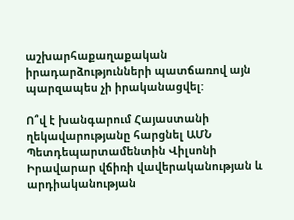աշխարհաքաղաքական իրադարձությունների պատճառով այն պարզապես չի իրականացվել:

Ո՞վ է խանգարում Հայաստանի ղեկավարությանը հարցնել ԱՄՆ Պետդեպարտամենտին Վիլսոնի Իրավարար վճիռի վավերականության և արդիականության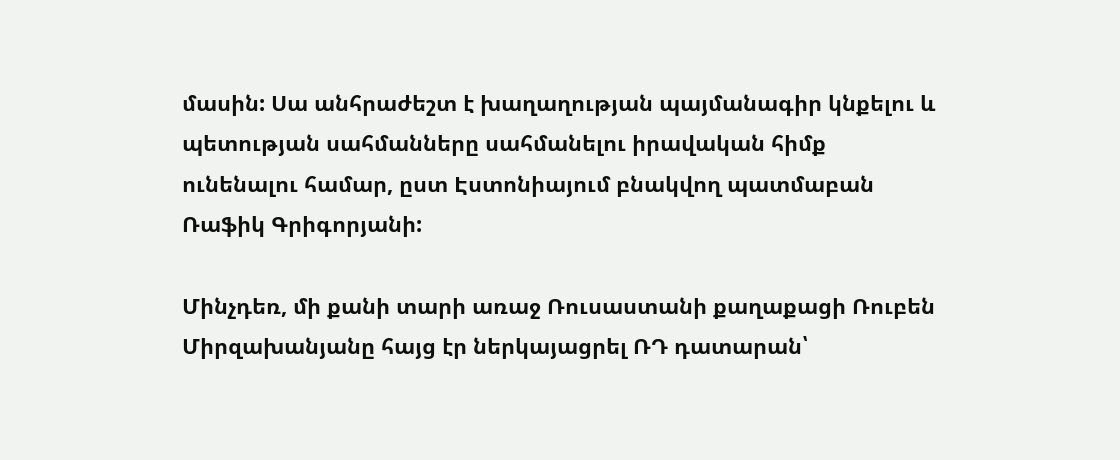մասին: Սա անհրաժեշտ է խաղաղության պայմանագիր կնքելու և պետության սահմանները սահմանելու իրավական հիմք ունենալու համար, ըստ Էստոնիայում բնակվող պատմաբան Ռաֆիկ Գրիգորյանի:

Մինչդեռ, մի քանի տարի առաջ Ռուսաստանի քաղաքացի Ռուբեն Միրզախանյանը հայց էր ներկայացրել ՌԴ դատարան՝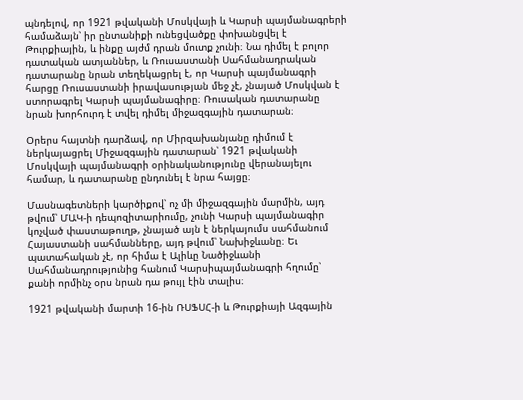պնդելով, որ 1921 թվականի Մոսկվայի և Կարսի պայմանագրերի համաձայն՝ իր ընտանիքի ունեցվածքը փոխանցվել է Թուրքիային, և ինքը այժմ դրան մուտք չունի։ Նա դիմել է բոլոր դատական ատյաններ, և Ռուսաստանի Սահմանադրական դատարանը նրան տեղեկացրել է, որ Կարսի պայմանագրի հարցը Ռուսաստանի իրավասության մեջ չէ, չնայած Մոսկվան է ստորագրել Կարսի պայմանագիրը։ Ռուսական դատարանը նրան խորհուրդ է տվել դիմել միջազգային դատարան։

Օրերս հայտնի դարձավ, որ Միրզախանյանը դիմում է ներկայացրել Միջազգային դատարան՝ 1921 թվականի Մոսկվայի պայմանագրի օրինականությունը վերանայելու համար, և դատարանը ընդունել է նրա հայցը։

Մասնագետների կարծիքով՝ ոչ մի միջազգային մարմին, այդ թվում՝ ՄԱԿ-ի դեպոզիտարիումը, չունի Կարսի պայմանագիր կոչված փաստաթուղթ, չնայած այն է ներկայումս սահմանում Հայաստանի սահմանները, այդ թվում՝ Նախիջևանը։ Եւ պատահական չէ, որ հիմա է Ալիևը Նածիջևանի Սահմանադրությունից հանում Կարսիպայմանագրի հղումը՝ քանի որմինչ օրս նրան դա թույլ էին տալիս։

1921 թվականի մարտի 16-ին ՌՍՖՍՀ-ի և Թուրքիայի Ազգային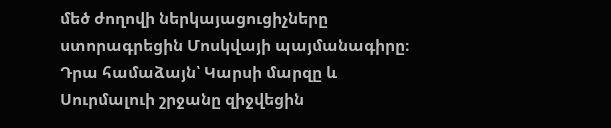մեծ ժողովի ներկայացուցիչները ստորագրեցին Մոսկվայի պայմանագիրը։ Դրա համաձայն՝ Կարսի մարզը և Սուրմալուի շրջանը զիջվեցին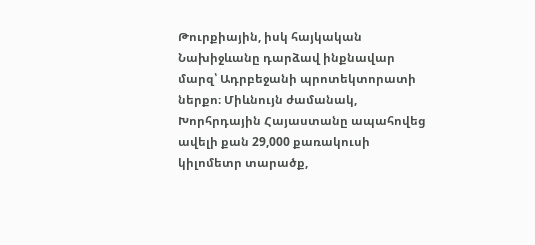Թուրքիային, իսկ հայկական Նախիջևանը դարձավ ինքնավար մարզ՝ Ադրբեջանի պրոտեկտորատի ներքո։ Միևնույն ժամանակ, Խորհրդային Հայաստանը ապահովեց ավելի քան 29,000 քառակուսի կիլոմետր տարածք,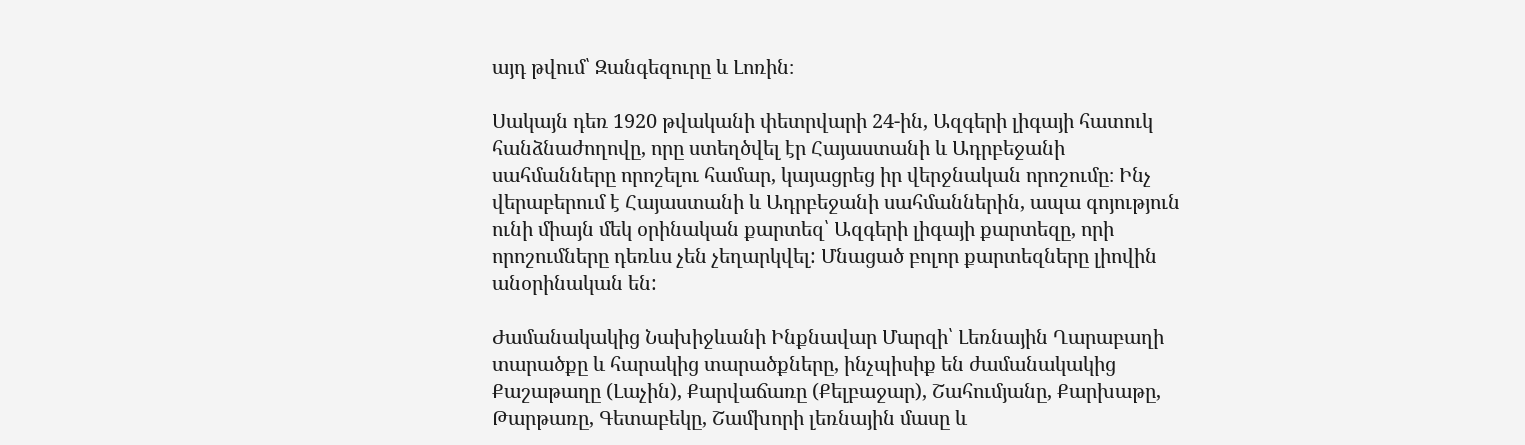այդ թվում՝ Զանգեզուրը և Լոռին։

Սակայն դեռ 1920 թվականի փետրվարի 24-ին, Ազգերի լիգայի հատուկ հանձնաժողովը, որը ստեղծվել էր Հայաստանի և Ադրբեջանի սահմանները որոշելու համար, կայացրեց իր վերջնական որոշումը։ Ինչ վերաբերում է Հայաստանի և Ադրբեջանի սահմաններին, ապա գոյություն ունի միայն մեկ օրինական քարտեզ՝ Ազգերի լիգայի քարտեզը, որի որոշումները դեռևս չեն չեղարկվել: Մնացած բոլոր քարտեզները լիովին անօրինական են:

Ժամանակակից Նախիջևանի Ինքնավար Մարզի՝ Լեռնային Ղարաբաղի տարածքը և հարակից տարածքները, ինչպիսիք են ժամանակակից Քաշաթաղը (Լաչին), Քարվաճառը (Քելբաջար), Շահումյանը, Քարխաթը, Թարթառը, Գետաբեկը, Շամխորի լեռնային մասը և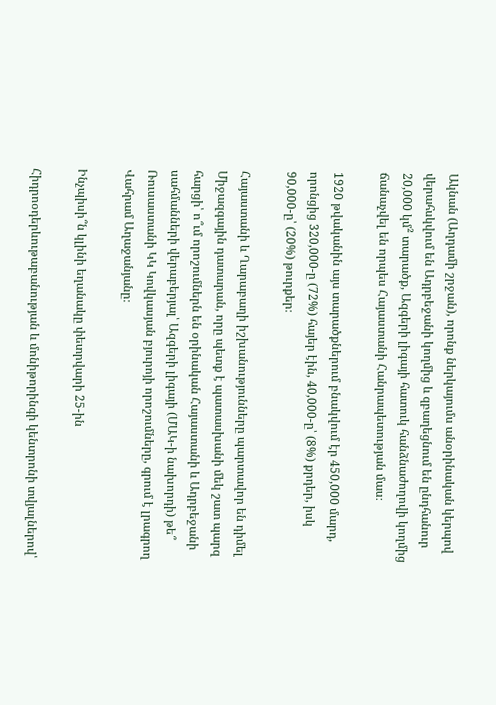Ակնան (Աղդամի շրջան), որոնք ներկայումս անօրինական կերպով վերահսկվում են Ադրբեջանի կողմից և զբաղեցնում են ընդհանուր 20,000 կմ² տարածք, Ազգերի լիգայի հատուկ հանձնաժողովի կողմից ճանաչվել են որպես Հայաստանի Հանրապետության մաս։

1920 թվականին այս տարածքներում բնակվում էր 450,000 մարդ, որոնցից 320,000-ը (72%) հայեր էին, 40,000-ը՝ (8%) քրդեր, իսկ 90,000-ը՝ (20%) թուրքեր։

Հայաստանի և Ղարաբաղի իշխանությունները պարտավոր են դիմել Միջազգային դատարան, որը պետք է պատասխանի մեկ շատ պարզ հարցի՝ ո՞ւմ որոշումներն են օրինական Հայաստանի և Ադրբեջանի սահմանների վերաբերյալ՝ Ազգերի լիգայի (ՄԱԿ-ի նախորդի) թե՞ Ռուսաստանի ԿԿ Կովկասյան բյուրոյի որոշումները, գրում է լրագրող Վահրամ Աղաջանյանը։

Ինչպիսի՞ն կլինի եղանակը փետրվարի 25-ին

Հիդրոօդերևութաբանության և մոնիթորինգի կենտրոնի տվյալներով՝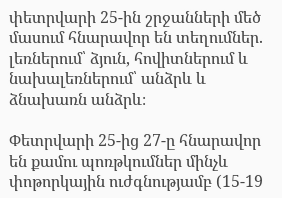փետրվարի 25-ին շրջանների մեծ մասում հնարավոր են տեղումներ. լեռներում՝ ձյուն, հովիտներում և նախալեռներում՝ անձրև և ձնախառն անձրև։

Փետրվարի 25-ից 27-ը հնարավոր են քամու պոռթկումներ մինչև փոթորկային ուժգնությամբ (15-19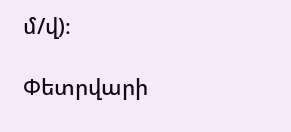մ/վ)։

Փետրվարի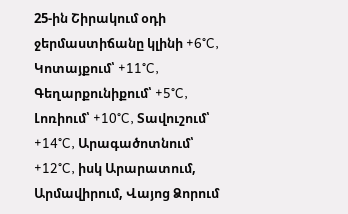25-ին Շիրակում օդի ջերմաստիճանը կլինի +6°C, Կոտայքում՝ +11°C, Գեղարքունիքում՝ +5°C, Լոռիում՝ +10°C, Տավուշում՝ +14°C, Արագածոտնում՝ +12°C, իսկ Արարատում, Արմավիրում, Վայոց Ձորում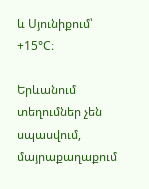և Սյունիքում՝ +15°C։

Երևանում տեղումներ չեն սպասվում, մայրաքաղաքում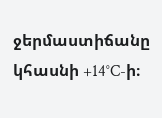ջերմաստիճանը կհասնի +14°C-ի։